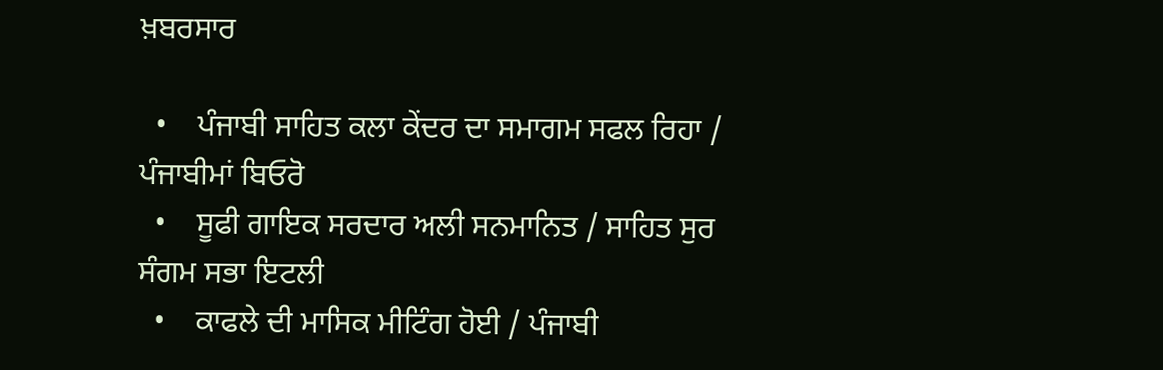ਖ਼ਬਰਸਾਰ

  •    ਪੰਜਾਬੀ ਸਾਹਿਤ ਕਲਾ ਕੇਂਦਰ ਦਾ ਸਮਾਗਮ ਸਫਲ ਰਿਹਾ / ਪੰਜਾਬੀਮਾਂ ਬਿਓਰੋ
  •    ਸੂਫੀ ਗਾਇਕ ਸਰਦਾਰ ਅਲੀ ਸਨਮਾਨਿਤ / ਸਾਹਿਤ ਸੁਰ ਸੰਗਮ ਸਭਾ ਇਟਲੀ
  •    ਕਾਫਲੇ ਦੀ ਮਾਸਿਕ ਮੀਟਿੰਗ ਹੋਈ / ਪੰਜਾਬੀ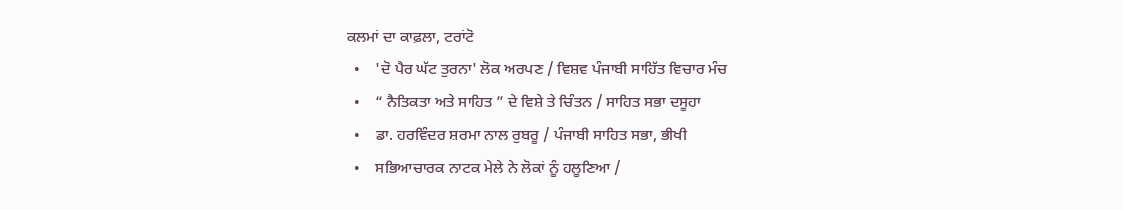ਕਲਮਾਂ ਦਾ ਕਾਫ਼ਲਾ, ਟਰਾਂਟੋ
  •    'ਦੋ ਪੈਰ ਘੱਟ ਤੁਰਨਾ' ਲੋਕ ਅਰਪਣ / ਵਿਸ਼ਵ ਪੰਜਾਬੀ ਸਾਹਿੱਤ ਵਿਚਾਰ ਮੰਚ
  •    “ ਨੈਤਿਕਤਾ ਅਤੇ ਸਾਹਿਤ ” ਦੇ ਵਿਸ਼ੇ ਤੇ ਚਿੰਤਨ / ਸਾਹਿਤ ਸਭਾ ਦਸੂਹਾ
  •    ਡਾ. ਹਰਵਿੰਦਰ ਸ਼ਰਮਾ ਨਾਲ ਰੁਬਰੂ / ਪੰਜਾਬੀ ਸਾਹਿਤ ਸਭਾ, ਭੀਖੀ
  •    ਸਭਿਆਚਾਰਕ ਨਾਟਕ ਮੇਲੇ ਨੇ ਲੋਕਾਂ ਨੂੰ ਹਲੂਣਿਆ /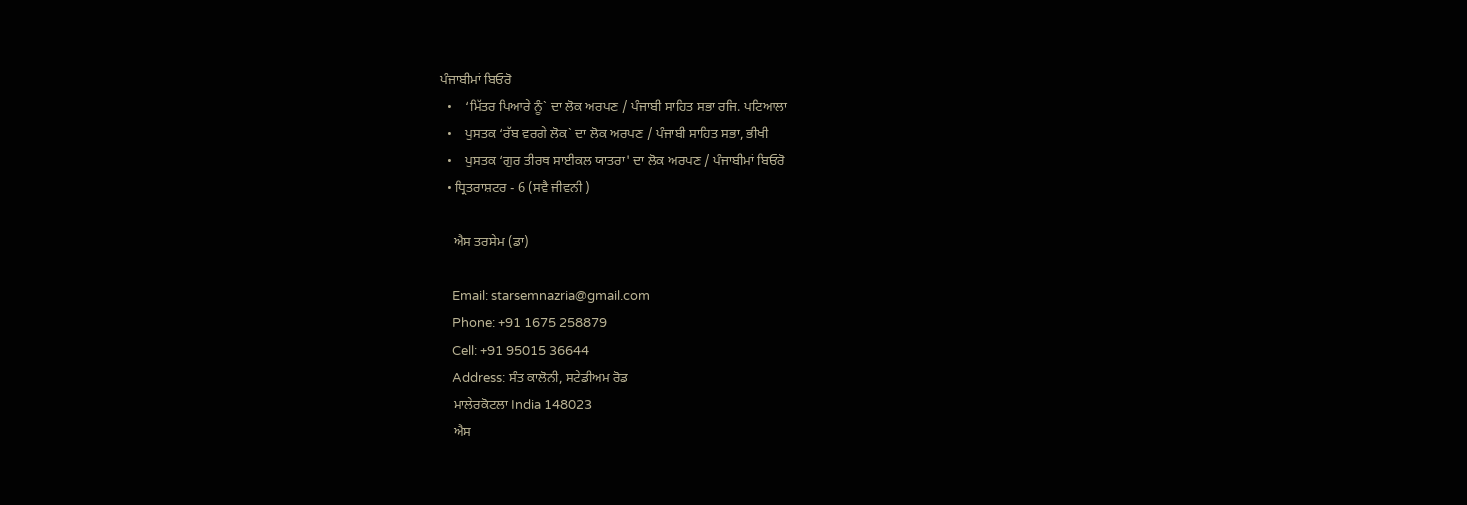ਪੰਜਾਬੀਮਾਂ ਬਿਓਰੋ
  •    ‘ਮਿੱਤਰ ਪਿਆਰੇ ਨੂੰ` ਦਾ ਲੋਕ ਅਰਪਣ / ਪੰਜਾਬੀ ਸਾਹਿਤ ਸਭਾ ਰਜਿ. ਪਟਿਆਲਾ
  •    ਪੁਸਤਕ ‘ਰੱਬ ਵਰਗੇ ਲੋਕ` ਦਾ ਲੋਕ ਅਰਪਣ / ਪੰਜਾਬੀ ਸਾਹਿਤ ਸਭਾ, ਭੀਖੀ
  •    ਪੁਸਤਕ ‘ਗੁਰ ਤੀਰਥ ਸਾਈਕਲ ਯਾਤਰਾ' ਦਾ ਲੋਕ ਅਰਪਣ / ਪੰਜਾਬੀਮਾਂ ਬਿਓਰੋ
  • ਧ੍ਰਿਤਰਾਸ਼ਟਰ - 6 (ਸਵੈ ਜੀਵਨੀ )

    ਐਸ ਤਰਸੇਮ (ਡਾ)

    Email: starsemnazria@gmail.com
    Phone: +91 1675 258879
    Cell: +91 95015 36644
    Address: ਸੰਤ ਕਾਲੋਨੀ, ਸਟੇਡੀਅਮ ਰੋਡ
    ਮਾਲੇਰਕੋਟਲਾ India 148023
    ਐਸ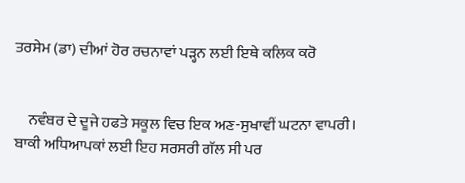ਤਰਸੇਮ (ਡਾ) ਦੀਆਂ ਹੋਰ ਰਚਨਾਵਾਂ ਪੜ੍ਹਨ ਲਈ ਇਥੇ ਕਲਿਕ ਕਰੋ


    ਨਵੰਬਰ ਦੇ ਦੂਜੇ ਹਫਤੇ ਸਕੂਲ ਵਿਚ ਇਕ ਅਣ-ਸੁਖਾਵੀਂ ਘਟਨਾ ਵਾਪਰੀ। ਬਾਕੀ ਅਧਿਆਪਕਾਂ ਲਈ ਇਹ ਸਰਸਰੀ ਗੱਲ ਸੀ ਪਰ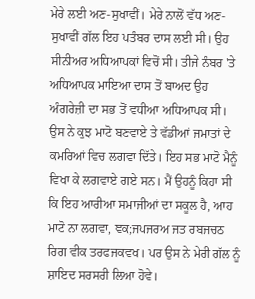ਮੇਰੇ ਲਈ ਅਣ-ਸੁਖਾਵੀਂ। ਮੇਰੇ ਨਾਲੋਂ ਵੱਧ ਅਣ-ਸੁਖਾਵੀਂ ਗੱਲ ਇਹ ਪਤੰਬਰ ਦਾਸ ਲਈ ਸੀ। ਉਹ ਸੀਨੀਅਰ ਅਧਿਆਪਕਾਂ ਵਿਚੋਂ ਸੀ। ਤੀਜੇ ਨੰਬਰ 'ਤੇ ਅਧਿਆਪਕ ਮਾਇਆ ਦਾਸ ਤੋਂ ਬਾਅਦ ਉਹ ਅੰਗਰੇਜ਼ੀ ਦਾ ਸਭ ਤੋਂ ਵਧੀਆ ਅਧਿਆਪਕ ਸੀ। ਉਸ ਨੇ ਕੁਝ ਮਾਟੋ ਬਣਵਾਏ ਤੇ ਵੱਡੀਆਂ ਜਮਾਤਾਂ ਦੇ ਕਮਰਿਆਂ ਵਿਚ ਲਗਵਾ ਦਿੱਤੇ। ਇਹ ਸਭ ਮਾਟੋ ਮੈਨੂੰ ਵਿਖਾ ਕੇ ਲਗਵਾਏ ਗਏ ਸਨ। ਮੈਂ ਉਹਨੂੰ ਕਿਹਾ ਸੀ ਕਿ ਇਹ ਆਰੀਆ ਸਮਾਜੀਆਂ ਦਾ ਸਕੂਲ ਹੈ, ਆਹ ਮਾਟੋ ਨਾ ਲਗਵਾ, ਞਕ;ਜਪਜਰਅ ਜਤ ਰਬਜਚਠ ਰਿਗ ਵੀਕ ਤਰਫਜਕਵਖ। ਪਰ ਉਸ ਨੇ ਮੇਰੀ ਗੱਲ ਨੂੰ ਸ਼ਾਇਦ ਸਰਸਰੀ ਲਿਆ ਹੋਵੇ।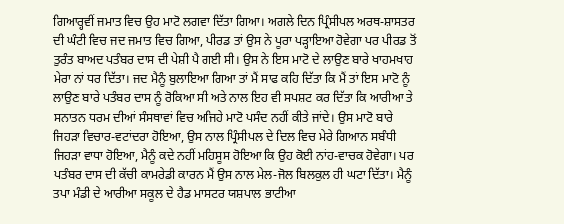ਗਿਆਰ੍ਹਵੀਂ ਜਮਾਤ ਵਿਚ ਉਹ ਮਾਟੋ ਲਗਵਾ ਦਿੱਤਾ ਗਿਆ। ਅਗਲੇ ਦਿਨ ਪ੍ਰਿੰਸੀਪਲ ਅਰਥ-ਸ਼ਾਸਤਰ ਦੀ ਘੰਟੀ ਵਿਚ ਜਦ ਜਮਾਤ ਵਿਚ ਗਿਆ, ਪੀਰਡ ਤਾਂ ਉਸ ਨੇ ਪੂਰਾ ਪੜ੍ਹਾਇਆ ਹੋਵੇਗਾ ਪਰ ਪੀਰਡ ਤੋਂ ਤੁਰੰਤ ਬਾਅਦ ਪਤੰਬਰ ਦਾਸ ਦੀ ਪੇਸ਼ੀ ਪੈ ਗਈ ਸੀ। ਉਸ ਨੇ ਇਸ ਮਾਟੋ ਦੇ ਲਾਉਣ ਬਾਰੇ ਖਾਹਮਖਾਹ ਮੇਰਾ ਨਾਂ ਧਰ ਦਿੱਤਾ। ਜਦ ਮੈਨੂੰ ਬੁਲਾਇਆ ਗਿਆ ਤਾਂ ਮੈਂ ਸਾਫ ਕਹਿ ਦਿੱਤਾ ਕਿ ਮੈਂ ਤਾਂ ਇਸ ਮਾਟੋ ਨੂੰ ਲਾਉਣ ਬਾਰੇ ਪਤੰਬਰ ਦਾਸ ਨੂੰ ਰੋਕਿਆ ਸੀ ਅਤੇ ਨਾਲ ਇਹ ਵੀ ਸਪਸ਼ਟ ਕਰ ਦਿੱਤਾ ਕਿ ਆਰੀਆ ਤੇ ਸਨਾਤਨ ਧਰਮ ਦੀਆਂ ਸੰਸਥਾਵਾਂ ਵਿਚ ਅਜਿਹੇ ਮਾਟੋ ਪਸੰਦ ਨਹੀਂ ਕੀਤੇ ਜਾਂਦੇ। ਉਸ ਮਾਟੋ ਬਾਰੇ ਜਿਹੜਾ ਵਿਚਾਰ-ਵਟਾਂਦਰਾ ਹੋਇਆ, ਉਸ ਨਾਲ ਪ੍ਰਿੰਸੀਪਲ ਦੇ ਦਿਲ ਵਿਚ ਮੇਰੇ ਗਿਆਨ ਸਬੰਧੀ ਜਿਹੜਾ ਵਾਧਾ ਹੋਇਆ, ਮੈਨੂੰ ਕਦੇ ਨਹੀਂ ਮਹਿਸੂਸ ਹੋਇਆ ਕਿ ਉਹ ਕੋਈ ਨਾਂਹ-ਵਾਚਕ ਹੋਵੇਗਾ। ਪਰ ਪਤੰਬਰ ਦਾਸ ਦੀ ਕੱਚੀ ਕਾਮਰੇਡੀ ਕਾਰਨ ਮੈਂ ਉਸ ਨਾਲ ਮੇਲ-ਜੋਲ ਬਿਲਕੁਲ ਹੀ ਘਟਾ ਦਿੱਤਾ। ਮੈਨੂੰ ਤਪਾ ਮੰਡੀ ਦੇ ਆਰੀਆ ਸਕੂਲ ਦੇ ਹੈਡ ਮਾਸਟਰ ਯਸ਼ਪਾਲ ਭਾਟੀਆ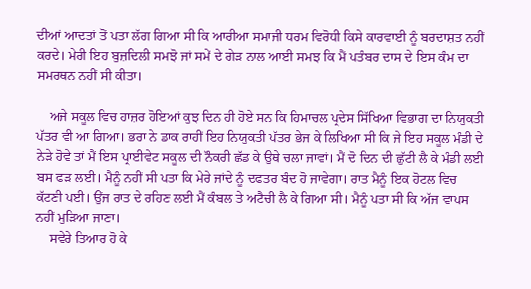ਦੀਆਂ ਆਦਤਾਂ ਤੋਂ ਪਤਾ ਲੱਗ ਗਿਆ ਸੀ ਕਿ ਆਰੀਆ ਸਮਾਜੀ ਧਰਮ ਵਿਰੋਧੀ ਕਿਸੇ ਕਾਰਵਾਈ ਨੂੰ ਬਰਦਾਸ਼ਤ ਨਹੀਂ ਕਰਦੇ। ਮੇਰੀ ਇਹ ਬੁਜ਼ਦਿਲੀ ਸਮਝੋ ਜਾਂ ਸਮੇਂ ਦੇ ਗੇੜ ਨਾਲ ਆਈ ਸਮਝ ਕਿ ਮੈਂ ਪਤੰਬਰ ਦਾਸ ਦੇ ਇਸ ਕੰਮ ਦਾ ਸਮਰਥਨ ਨਹੀਂ ਸੀ ਕੀਤਾ।

    ਅਜੇ ਸਕੂਲ ਵਿਚ ਹਾਜ਼ਰ ਹੋਇਆਂ ਕੁਝ ਦਿਨ ਹੀ ਹੋਏ ਸਨ ਕਿ ਹਿਮਾਚਲ ਪ੍ਰਦੇਸ ਸਿੱਖਿਆ ਵਿਭਾਗ ਦਾ ਨਿਯੁਕਤੀ ਪੱਤਰ ਵੀ ਆ ਗਿਆ। ਭਰਾ ਨੇ ਡਾਕ ਰਾਹੀਂ ਇਹ ਨਿਯੁਕਤੀ ਪੱਤਰ ਭੇਜ ਕੇ ਲਿਖਿਆ ਸੀ ਕਿ ਜੇ ਇਹ ਸਕੂਲ ਮੰਡੀ ਦੇ ਨੇੜੇ ਹੋਵੇ ਤਾਂ ਮੈਂ ਇਸ ਪ੍ਰਾਈਵੇਟ ਸਕੂਲ ਦੀ ਨੌਕਰੀ ਛੱਡ ਕੇ ਉਥੇ ਚਲਾ ਜਾਵਾਂ। ਮੈਂ ਦੋ ਦਿਨ ਦੀ ਛੁੱਟੀ ਲੈ ਕੇ ਮੰਡੀ ਲਈ ਬਸ ਫੜ ਲਈ। ਮੈਨੂੰ ਨਹੀਂ ਸੀ ਪਤਾ ਕਿ ਮੇਰੇ ਜਾਂਦੇ ਨੂੰ ਦਫਤਰ ਬੰਦ ਹੋ ਜਾਵੇਗਾ। ਰਾਤ ਮੈਨੂੰ ਇਕ ਹੋਟਲ ਵਿਚ ਕੱਟਣੀ ਪਈ। ਉਂਜ ਰਾਤ ਦੇ ਰਹਿਣ ਲਈ ਮੈਂ ਕੰਬਲ ਤੇ ਅਟੈਚੀ ਲੈ ਕੇ ਗਿਆ ਸੀ। ਮੈਨੂੰ ਪਤਾ ਸੀ ਕਿ ਅੱਜ ਵਾਪਸ ਨਹੀਂ ਮੁੜਿਆ ਜਾਣਾ।
    ਸਵੇਰੇ ਤਿਆਰ ਹੋ ਕੇ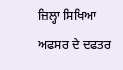ਜ਼ਿਲ੍ਹਾ ਸਿਖਿਆ ਅਫਸਰ ਦੇ ਦਫਤਰ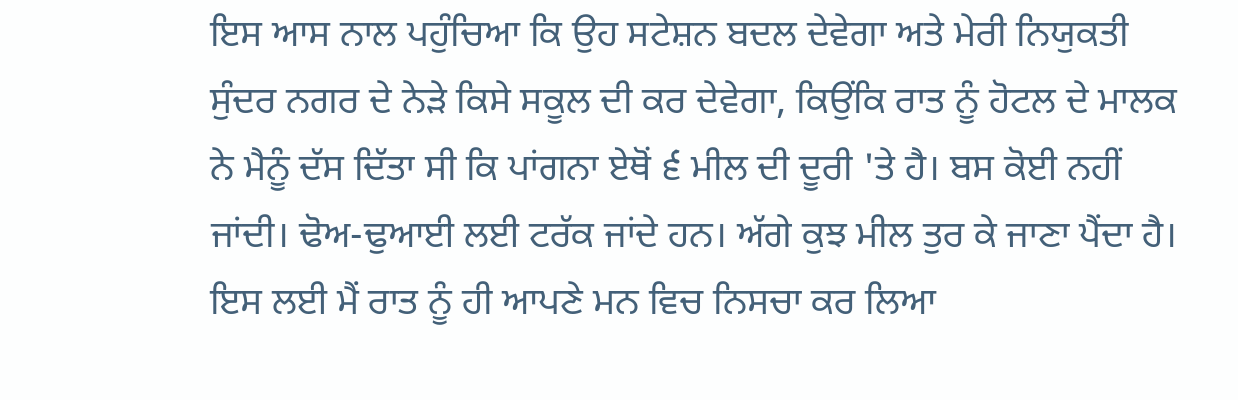ਇਸ ਆਸ ਨਾਲ ਪਹੁੰਚਿਆ ਕਿ ਉਹ ਸਟੇਸ਼ਨ ਬਦਲ ਦੇਵੇਗਾ ਅਤੇ ਮੇਰੀ ਨਿਯੁਕਤੀ ਸੁੰਦਰ ਨਗਰ ਦੇ ਨੇੜੇ ਕਿਸੇ ਸਕੂਲ ਦੀ ਕਰ ਦੇਵੇਗਾ, ਕਿਉਂਕਿ ਰਾਤ ਨੂੰ ਹੋਟਲ ਦੇ ਮਾਲਕ ਨੇ ਮੈਨੂੰ ਦੱਸ ਦਿੱਤਾ ਸੀ ਕਿ ਪਾਂਗਨਾ ਏਥੋਂ ੬ਂ ਮੀਲ ਦੀ ਦੂਰੀ 'ਤੇ ਹੈ। ਬਸ ਕੋਈ ਨਹੀਂ ਜਾਂਦੀ। ਢੋਅ-ਢੁਆਈ ਲਈ ਟਰੱਕ ਜਾਂਦੇ ਹਨ। ਅੱਗੇ ਕੁਝ ਮੀਲ ਤੁਰ ਕੇ ਜਾਣਾ ਪੈਂਦਾ ਹੈ। ਇਸ ਲਈ ਮੈਂ ਰਾਤ ਨੂੰ ਹੀ ਆਪਣੇ ਮਨ ਵਿਚ ਨਿਸਚਾ ਕਰ ਲਿਆ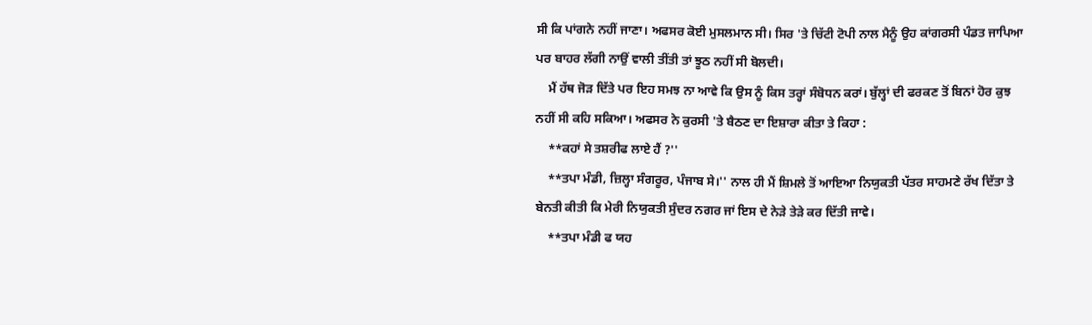ਸੀ ਕਿ ਪਾਂਗਨੇ ਨਹੀਂ ਜਾਣਾ। ਅਫਸਰ ਕੋਈ ਮੁਸਲਮਾਨ ਸੀ। ਸਿਰ 'ਤੇ ਚਿੱਟੀ ਟੋਪੀ ਨਾਲ ਮੈਨੂੰ ਉਹ ਕਾਂਗਰਸੀ ਪੰਡਤ ਜਾਪਿਆ ਪਰ ਬਾਹਰ ਲੱਗੀ ਨਾਉਂ ਵਾਲੀ ਤੀਂਤੀ ਤਾਂ ਝੂਠ ਨਹੀਂ ਸੀ ਬੋਲਦੀ।
    ਮੈਂ ਹੱਥ ਜੋੜ ਦਿੱਤੇ ਪਰ ਇਹ ਸਮਝ ਨਾ ਆਵੇ ਕਿ ਉਸ ਨੂੰ ਕਿਸ ਤਰ੍ਹਾਂ ਸੰਬੋਧਨ ਕਰਾਂ। ਬੁੱਲ੍ਹਾਂ ਦੀ ਫਰਕਣ ਤੋਂ ਬਿਨਾਂ ਹੋਰ ਕੁਝ ਨਹੀਂ ਸੀ ਕਹਿ ਸਕਿਆ। ਅਫਸਰ ਨੇ ਕੁਰਸੀ 'ਤੇ ਬੈਠਣ ਦਾ ਇਸ਼ਾਰਾ ਕੀਤਾ ਤੇ ਕਿਹਾ :
    **ਕਹਾਂ ਸੇ ਤਸ਼ਰੀਫ ਲਾਏ ਹੈਂ ?''
    **ਤਪਾ ਮੰਡੀ, ਜ਼ਿਲ੍ਹਾ ਸੰਗਰੂਰ, ਪੰਜਾਬ ਸੇ।'' ਨਾਲ ਹੀ ਮੈਂ ਸ਼ਿਮਲੇ ਤੋਂ ਆਇਆ ਨਿਯੁਕਤੀ ਪੱਤਰ ਸਾਹਮਣੇ ਰੱਖ ਦਿੱਤਾ ਤੇ ਬੇਨਤੀ ਕੀਤੀ ਕਿ ਮੇਰੀ ਨਿਯੁਕਤੀ ਸੁੰਦਰ ਨਗਰ ਜਾਂ ਇਸ ਦੇ ਨੇੜੇ ਤੇੜੇ ਕਰ ਦਿੱਤੀ ਜਾਵੇ।
    **ਤਪਾ ਮੰਡੀ ਫ ਯਹ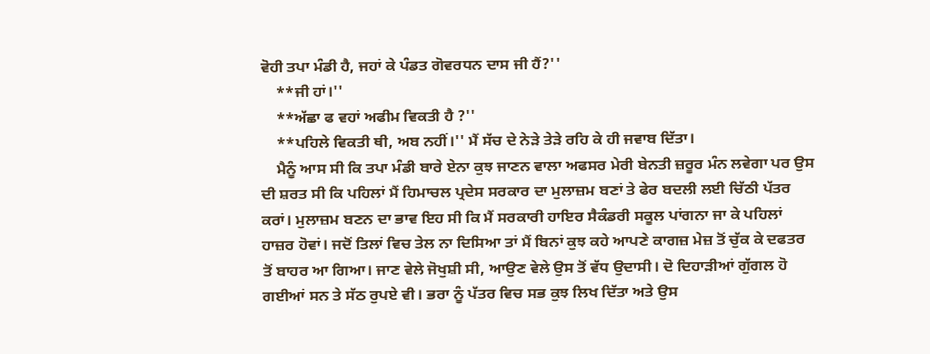ਵੋਹੀ ਤਪਾ ਮੰਡੀ ਹੈ, ਜਹਾਂ ਕੇ ਪੰਡਤ ਗੋਵਰਧਨ ਦਾਸ ਜੀ ਹੈਂ?''
    **ਜੀ ਹਾਂ।''
    **ਅੱਛਾ ਫ ਵਹਾਂ ਅਫੀਮ ਵਿਕਤੀ ਹੈ ?''
    **ਪਹਿਲੇ ਵਿਕਤੀ ਥੀ, ਅਬ ਨਹੀਂ।'' ਮੈਂ ਸੱਚ ਦੇ ਨੇੜੇ ਤੇੜੇ ਰਹਿ ਕੇ ਹੀ ਜਵਾਬ ਦਿੱਤਾ।
    ਮੈਨੂੰ ਆਸ ਸੀ ਕਿ ਤਪਾ ਮੰਡੀ ਬਾਰੇ ਏਨਾ ਕੁਝ ਜਾਣਨ ਵਾਲਾ ਅਫਸਰ ਮੇਰੀ ਬੇਨਤੀ ਜ਼ਰੂਰ ਮੰਨ ਲਵੇਗਾ ਪਰ ਉਸ ਦੀ ਸ਼ਰਤ ਸੀ ਕਿ ਪਹਿਲਾਂ ਮੈਂ ਹਿਮਾਚਲ ਪ੍ਰਦੇਸ ਸਰਕਾਰ ਦਾ ਮੁਲਾਜ਼ਮ ਬਣਾਂ ਤੇ ਫੇਰ ਬਦਲੀ ਲਈ ਚਿੱਠੀ ਪੱਤਰ ਕਰਾਂ। ਮੁਲਾਜ਼ਮ ਬਣਨ ਦਾ ਭਾਵ ਇਹ ਸੀ ਕਿ ਮੈਂ ਸਰਕਾਰੀ ਹਾਇਰ ਸੈਕੰਡਰੀ ਸਕੂਲ ਪਾਂਗਨਾ ਜਾ ਕੇ ਪਹਿਲਾਂ ਹਾਜ਼ਰ ਹੋਵਾਂ। ਜਦੋਂ ਤਿਲਾਂ ਵਿਚ ਤੇਲ ਨਾ ਦਿਸਿਆ ਤਾਂ ਮੈਂ ਬਿਨਾਂ ਕੁਝ ਕਹੇ ਆਪਣੇ ਕਾਗਜ਼ ਮੇਜ਼ ਤੋਂ ਚੁੱਕ ਕੇ ਦਫਤਰ ਤੋਂ ਬਾਹਰ ਆ ਗਿਆ। ਜਾਣ ਵੇਲੇ ਜੋਖੁਸ਼ੀ ਸੀ, ਆਉਣ ਵੇਲੇ ਉਸ ਤੋਂ ਵੱਧ ਉਦਾਸੀ। ਦੋ ਦਿਹਾੜੀਆਂ ਗੁੱਗਲ ਹੋ ਗਈਆਂ ਸਨ ਤੇ ਸੱਠ ਰੁਪਏ ਵੀ। ਭਰਾ ਨੂੰ ਪੱਤਰ ਵਿਚ ਸਭ ਕੁਝ ਲਿਖ ਦਿੱਤਾ ਅਤੇ ਉਸ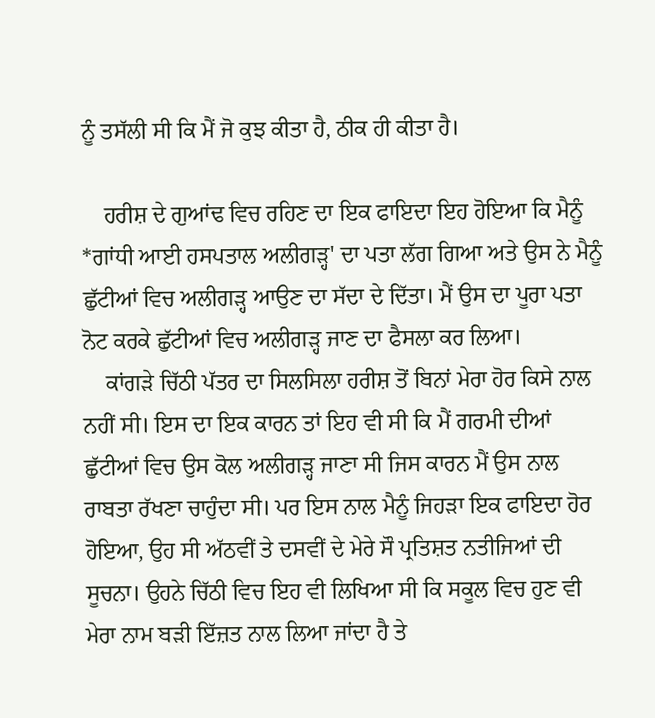ਨੂੰ ਤਸੱਲੀ ਸੀ ਕਿ ਮੈਂ ਜੋ ਕੁਝ ਕੀਤਾ ਹੈ, ਠੀਕ ਹੀ ਕੀਤਾ ਹੈ।

    ਹਰੀਸ਼ ਦੇ ਗੁਆਂਢ ਵਿਚ ਰਹਿਣ ਦਾ ਇਕ ਫਾਇਦਾ ਇਹ ਹੋਇਆ ਕਿ ਮੈਨੂੰ *ਗਾਂਧੀ ਆਈ ਹਸਪਤਾਲ ਅਲੀਗੜ੍ਹ' ਦਾ ਪਤਾ ਲੱਗ ਗਿਆ ਅਤੇ ਉਸ ਨੇ ਮੈਨੂੰ ਛੁੱਟੀਆਂ ਵਿਚ ਅਲੀਗੜ੍ਹ ਆਉਣ ਦਾ ਸੱਦਾ ਦੇ ਦਿੱਤਾ। ਮੈਂ ਉਸ ਦਾ ਪੂਰਾ ਪਤਾ ਨੋਟ ਕਰਕੇ ਛੁੱਟੀਆਂ ਵਿਚ ਅਲੀਗੜ੍ਹ ਜਾਣ ਦਾ ਫੈਸਲਾ ਕਰ ਲਿਆ।
    ਕਾਂਗੜੇ ਚਿੱਠੀ ਪੱਤਰ ਦਾ ਸਿਲਸਿਲਾ ਹਰੀਸ਼ ਤੋਂ ਬਿਨਾਂ ਮੇਰਾ ਹੋਰ ਕਿਸੇ ਨਾਲ ਨਹੀਂ ਸੀ। ਇਸ ਦਾ ਇਕ ਕਾਰਨ ਤਾਂ ਇਹ ਵੀ ਸੀ ਕਿ ਮੈਂ ਗਰਮੀ ਦੀਆਂ ਛੁੱਟੀਆਂ ਵਿਚ ਉਸ ਕੋਲ ਅਲੀਗੜ੍ਹ ਜਾਣਾ ਸੀ ਜਿਸ ਕਾਰਨ ਮੈਂ ਉਸ ਨਾਲ ਰਾਬਤਾ ਰੱਖਣਾ ਚਾਹੁੰਦਾ ਸੀ। ਪਰ ਇਸ ਨਾਲ ਮੈਨੂੰ ਜਿਹੜਾ ਇਕ ਫਾਇਦਾ ਹੋਰ ਹੋਇਆ, ਉਹ ਸੀ ਅੱਠਵੀਂ ਤੇ ਦਸਵੀਂ ਦੇ ਮੇਰੇ ਸੌ ਪ੍ਰਤਿਸ਼ਤ ਨਤੀਜਿਆਂ ਦੀ ਸੂਚਨਾ। ਉਹਨੇ ਚਿੱਠੀ ਵਿਚ ਇਹ ਵੀ ਲਿਖਿਆ ਸੀ ਕਿ ਸਕੂਲ ਵਿਚ ਹੁਣ ਵੀ ਮੇਰਾ ਨਾਮ ਬੜੀ ਇੱਜ਼ਤ ਨਾਲ ਲਿਆ ਜਾਂਦਾ ਹੈ ਤੇ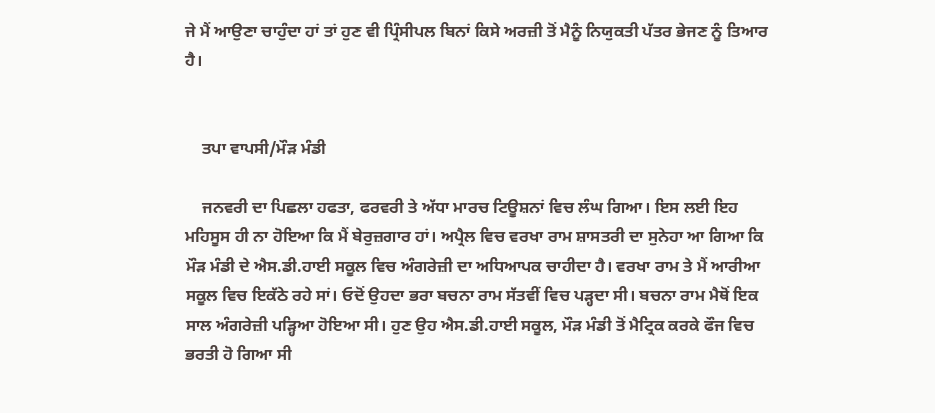ਜੇ ਮੈਂ ਆਉਣਾ ਚਾਹੁੰਦਾ ਹਾਂ ਤਾਂ ਹੁਣ ਵੀ ਪ੍ਰਿੰਸੀਪਲ ਬਿਨਾਂ ਕਿਸੇ ਅਰਜ਼ੀ ਤੋਂ ਮੈਨੂੰ ਨਿਯੁਕਤੀ ਪੱਤਰ ਭੇਜਣ ਨੂੰ ਤਿਆਰ ਹੈ।


    ਤਪਾ ਵਾਪਸੀ/ਮੌੜ ਮੰਡੀ

    ਜਨਵਰੀ ਦਾ ਪਿਛਲਾ ਹਫਤਾ, ਫਰਵਰੀ ਤੇ ਅੱਧਾ ਮਾਰਚ ਟਿਊਸ਼ਨਾਂ ਵਿਚ ਲੰਘ ਗਿਆ। ਇਸ ਲਈ ਇਹ ਮਹਿਸੂਸ ਹੀ ਨਾ ਹੋਇਆ ਕਿ ਮੈਂ ਬੇਰੁਜ਼ਗਾਰ ਹਾਂ। ਅਪ੍ਰੈਲ ਵਿਚ ਵਰਖਾ ਰਾਮ ਸ਼ਾਸਤਰੀ ਦਾ ਸੁਨੇਹਾ ਆ ਗਿਆ ਕਿ ਮੌੜ ਮੰਡੀ ਦੇ ਐਸ.ਡੀ.ਹਾਈ ਸਕੂਲ ਵਿਚ ਅੰਗਰੇਜ਼ੀ ਦਾ ਅਧਿਆਪਕ ਚਾਹੀਦਾ ਹੈ। ਵਰਖਾ ਰਾਮ ਤੇ ਮੈਂ ਆਰੀਆ ਸਕੂਲ ਵਿਚ ਇਕੱਠੇ ਰਹੇ ਸਾਂ। ਓਦੋਂ ਉਹਦਾ ਭਰਾ ਬਚਨਾ ਰਾਮ ਸੱਤਵੀਂ ਵਿਚ ਪੜ੍ਹਦਾ ਸੀ। ਬਚਨਾ ਰਾਮ ਮੈਥੋਂ ਇਕ ਸਾਲ ਅੰਗਰੇਜ਼ੀ ਪੜ੍ਹਿਆ ਹੋਇਆ ਸੀ। ਹੁਣ ਉਹ ਐਸ.ਡੀ.ਹਾਈ ਸਕੂਲ, ਮੌੜ ਮੰਡੀ ਤੋਂ ਮੈਟ੍ਰਿਕ ਕਰਕੇ ਫੌਜ ਵਿਚ ਭਰਤੀ ਹੋ ਗਿਆ ਸੀ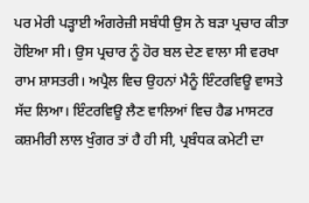ਪਰ ਮੇਰੀ ਪੜ੍ਹਾਈ ਅੰਗਰੇਜ਼ੀ ਸਬੰਧੀ ਉਸ ਨੇ ਬੜਾ ਪ੍ਰਚਾਰ ਕੀਤਾ ਹੋਇਆ ਸੀ। ਉਸ ਪ੍ਰਚਾਰ ਨੂੰ ਹੋਰ ਬਲ ਦੇਣ ਵਾਲਾ ਸੀ ਵਰਖਾ ਰਾਮ ਸ਼ਾਸਤਰੀ। ਅਪ੍ਰੈਲ ਵਿਚ ਉਹਨਾਂ ਮੈਨੂੰ ਇੰਟਰਵਿਊ ਵਾਸਤੇ ਸੱਦ ਲਿਆ। ਇੰਟਰਵਿਊ ਲੈਣ ਵਾਲਿਆਂ ਵਿਚ ਹੈਡ ਮਾਸਟਰ ਕਸ਼ਮੀਰੀ ਲਾਲ ਖੁੰਗਰ ਤਾਂ ਹੈ ਹੀ ਸੀ, ਪ੍ਰਬੰਧਕ ਕਮੇਟੀ ਦਾ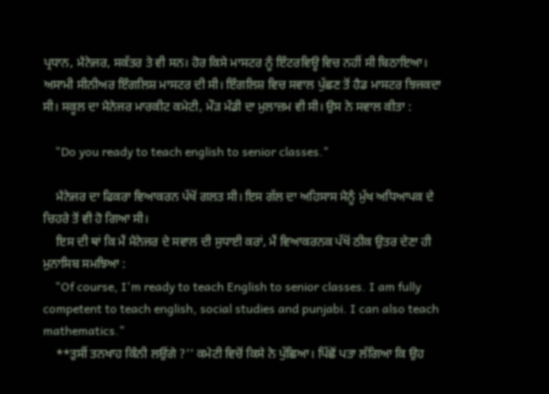ਪ੍ਰਧਾਨ, ਮੈਨੇਜਰ, ਸਕੱਤਰ ਤੇ ਵੀ ਸਨ। ਹੋਰ ਕਿਸੇ ਮਾਸਟਰ ਨੂੰ ਇੰਟਰਵਿਊ ਵਿਚ ਨਹੀਂ ਸੀ ਬਿਠਾਇਆ। ਅਸਾਮੀ ਸੀਨੀਅਰ ਇੰਗਲਿਸ਼ ਮਾਸਟਰ ਦੀ ਸੀ। ਇੰਗਲਿਸ਼ ਵਿਚ ਸਵਾਲ ਪੁੱਛਣ ਤੋਂ ਹੈਡ ਮਾਸਟਰ ਝਿਜਕਦਾ ਸੀ। ਸਕੂਲ ਦਾ ਮੈਨੇਜਰ ਮਾਰਕੀਟ ਕਮੇਟੀ, ਮੌੜ ਮੰਡੀ ਦਾ ਮੁਲਾਜ਼ਮ ਵੀ ਸੀ। ਉਸ ਨੇ ਸਵਾਲ ਕੀਤਾ :

    "Do you ready to teach english to senior classes."

    ਮੈਨੇਜਰ ਦਾ ਫਿਕਰਾ ਵਿਆਕਰਨ ਪੱਖੋਂ ਗਲਤ ਸੀ। ਇਸ ਗੱਲ ਦਾ ਅਹਿਸਾਸ ਮੈਨੂੰ ਮੁੱਖ ਅਧਿਆਪਕ ਦੇ ਚਿਹਰੇ ਤੋਂ ਵੀ ਹੋ ਗਿਆ ਸੀ।
    ਇਸ ਦੀ ਥਾਂ ਕਿ ਮੈਂ ਮੈਨੇਜਰ ਦੇ ਸਵਾਲ ਦੀ ਸੁਧਾਈ ਕਰਾਂ, ਮੈਂ ਵਿਆਕਰਨਕ ਪੱਖੋਂ ਠੀਕ ਉਤਰ ਦੇਣਾ ਹੀ ਮੁਨਾਸਿਬ ਸਮਝਿਆ :
    "Of course, I'm ready to teach English to senior classes. I am fully competent to teach english, social studies and punjabi. I can also teach mathematics."
    **ਤੁਸੀਂ ਤਨਖਾਹ ਕਿੰਨੀ ਲਉਂਗੇ ?'' ਕਮੇਟੀ ਵਿਚੋਂ ਕਿਸੇ ਨੇ ਪੁੱਛਿਆ। ਪਿੱਛੋਂ ਪਤਾ ਲੱਗਿਆ ਕਿ ਉਹ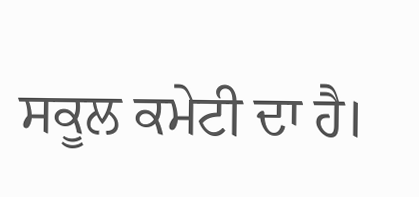ਸਕੂਲ ਕਮੇਟੀ ਦਾ ਹੈ।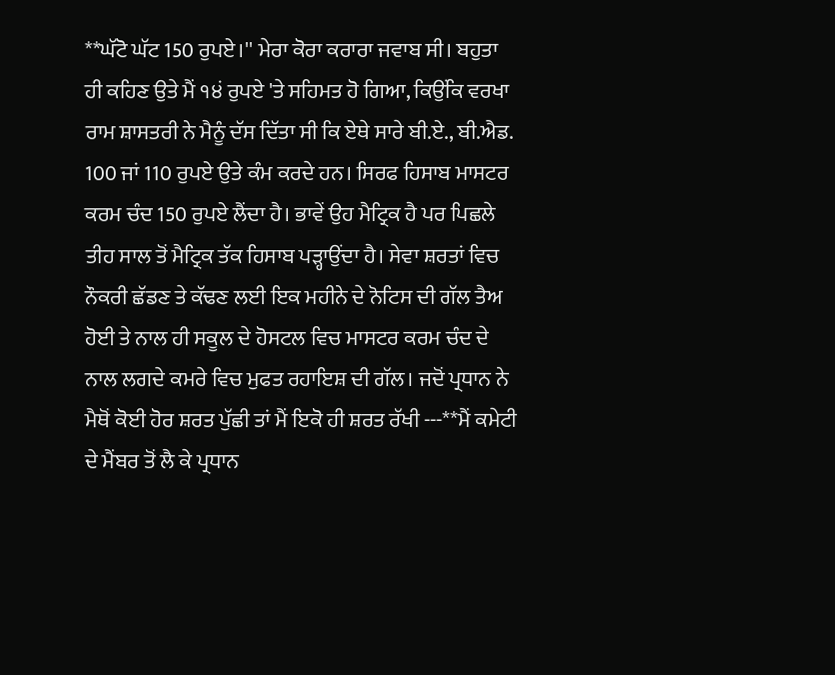**ਘੱਟੋ ਘੱਟ 150 ਰੁਪਏ।'' ਮੇਰਾ ਕੋਰਾ ਕਰਾਰਾ ਜਵਾਬ ਸੀ। ਬਹੁਤਾ ਹੀ ਕਹਿਣ ਉਤੇ ਮੈਂ ੧੪ਂ ਰੁਪਏ 'ਤੇ ਸਹਿਮਤ ਹੋ ਗਿਆ, ਕਿਉਂਕਿ ਵਰਖਾ ਰਾਮ ਸ਼ਾਸਤਰੀ ਨੇ ਮੈਨੂੰ ਦੱਸ ਦਿੱਤਾ ਸੀ ਕਿ ਏਥੇ ਸਾਰੇ ਬੀ.ਏ., ਬੀ.ਐਡ. 100 ਜਾਂ 110 ਰੁਪਏ ਉਤੇ ਕੰਮ ਕਰਦੇ ਹਨ। ਸਿਰਫ ਹਿਸਾਬ ਮਾਸਟਰ ਕਰਮ ਚੰਦ 150 ਰੁਪਏ ਲੈਂਦਾ ਹੈ। ਭਾਵੇਂ ਉਹ ਮੈਟ੍ਰਿਕ ਹੈ ਪਰ ਪਿਛਲੇ ਤੀਹ ਸਾਲ ਤੋਂ ਮੈਟ੍ਰਿਕ ਤੱਕ ਹਿਸਾਬ ਪੜ੍ਹਾਉਂਦਾ ਹੈ। ਸੇਵਾ ਸ਼ਰਤਾਂ ਵਿਚ ਨੌਕਰੀ ਛੱਡਣ ਤੇ ਕੱਢਣ ਲਈ ਇਕ ਮਹੀਨੇ ਦੇ ਨੋਟਿਸ ਦੀ ਗੱਲ ਤੈਅ ਹੋਈ ਤੇ ਨਾਲ ਹੀ ਸਕੂਲ ਦੇ ਹੋਸਟਲ ਵਿਚ ਮਾਸਟਰ ਕਰਮ ਚੰਦ ਦੇ ਨਾਲ ਲਗਦੇ ਕਮਰੇ ਵਿਚ ਮੁਫਤ ਰਹਾਇਸ਼ ਦੀ ਗੱਲ। ਜਦੋਂ ਪ੍ਰਧਾਨ ਨੇ ਮੈਥੋਂ ਕੋਈ ਹੋਰ ਸ਼ਰਤ ਪੁੱਛੀ ਤਾਂ ਮੈਂ ਇਕੋ ਹੀ ਸ਼ਰਤ ਰੱਖੀ ---**ਮੈਂ ਕਮੇਟੀ ਦੇ ਮੈਂਬਰ ਤੋਂ ਲੈ ਕੇ ਪ੍ਰਧਾਨ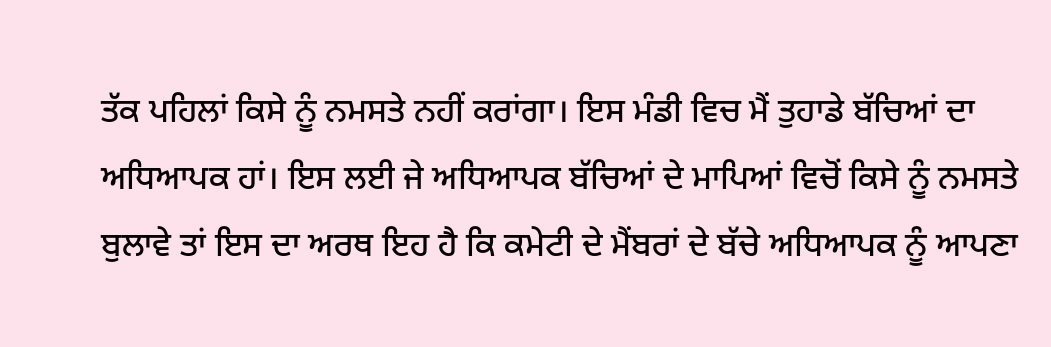ਤੱਕ ਪਹਿਲਾਂ ਕਿਸੇ ਨੂੰ ਨਮਸਤੇ ਨਹੀਂ ਕਰਾਂਗਾ। ਇਸ ਮੰਡੀ ਵਿਚ ਮੈਂ ਤੁਹਾਡੇ ਬੱਚਿਆਂ ਦਾ ਅਧਿਆਪਕ ਹਾਂ। ਇਸ ਲਈ ਜੇ ਅਧਿਆਪਕ ਬੱਚਿਆਂ ਦੇ ਮਾਪਿਆਂ ਵਿਚੋਂ ਕਿਸੇ ਨੂੰ ਨਮਸਤੇ ਬੁਲਾਵੇ ਤਾਂ ਇਸ ਦਾ ਅਰਥ ਇਹ ਹੈ ਕਿ ਕਮੇਟੀ ਦੇ ਮੈਂਬਰਾਂ ਦੇ ਬੱਚੇ ਅਧਿਆਪਕ ਨੂੰ ਆਪਣਾ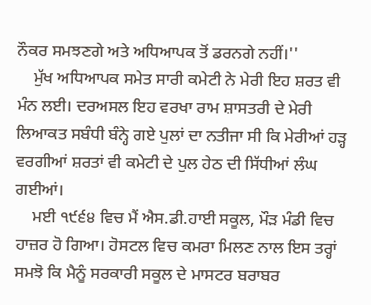ਨੌਕਰ ਸਮਝਣਗੇ ਅਤੇ ਅਧਿਆਪਕ ਤੋਂ ਡਰਨਗੇ ਨਹੀਂ।''
    ਮੁੱਖ ਅਧਿਆਪਕ ਸਮੇਤ ਸਾਰੀ ਕਮੇਟੀ ਨੇ ਮੇਰੀ ਇਹ ਸ਼ਰਤ ਵੀ ਮੰਨ ਲਈ। ਦਰਅਸਲ ਇਹ ਵਰਖਾ ਰਾਮ ਸ਼ਾਸਤਰੀ ਦੇ ਮੇਰੀ ਲਿਆਕਤ ਸਬੰਧੀ ਬੰਨ੍ਹੇ ਗਏ ਪੁਲਾਂ ਦਾ ਨਤੀਜਾ ਸੀ ਕਿ ਮੇਰੀਆਂ ਹੜ੍ਹ ਵਰਗੀਆਂ ਸ਼ਰਤਾਂ ਵੀ ਕਮੇਟੀ ਦੇ ਪੁਲ ਹੇਠ ਦੀ ਸਿੱਧੀਆਂ ਲੰਘ ਗਈਆਂ।
    ਮਈ ੧੯੬੪ ਵਿਚ ਮੈਂ ਐਸ.ਡੀ.ਹਾਈ ਸਕੂਲ, ਮੌੜ ਮੰਡੀ ਵਿਚ ਹਾਜ਼ਰ ਹੋ ਗਿਆ। ਹੋਸਟਲ ਵਿਚ ਕਮਰਾ ਮਿਲਣ ਨਾਲ ਇਸ ਤਰ੍ਹਾਂ ਸਮਝੋ ਕਿ ਮੈਨੂੰ ਸਰਕਾਰੀ ਸਕੂਲ ਦੇ ਮਾਸਟਰ ਬਰਾਬਰ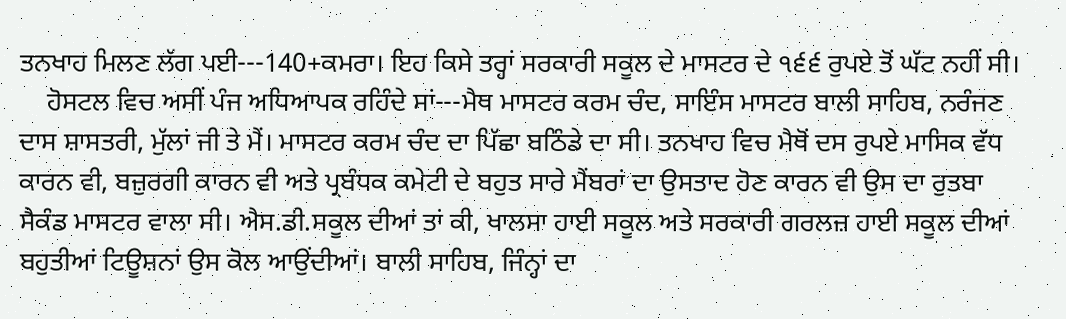ਤਨਖਾਹ ਮਿਲਣ ਲੱਗ ਪਈ---140+ਕਮਰਾ। ਇਹ ਕਿਸੇ ਤਰ੍ਹਾਂ ਸਰਕਾਰੀ ਸਕੂਲ ਦੇ ਮਾਸਟਰ ਦੇ ੧੬੬ ਰੁਪਏ ਤੋਂ ਘੱਟ ਨਹੀਂ ਸੀ।
    ਹੋਸਟਲ ਵਿਚ ਅਸੀਂ ਪੰਜ ਅਧਿਆਪਕ ਰਹਿੰਦੇ ਸਾਂ---ਮੈਥ ਮਾਸਟਰ ਕਰਮ ਚੰਦ, ਸਾਇੰਸ ਮਾਸਟਰ ਬਾਲੀ ਸਾਹਿਬ, ਨਰੰਜਣ ਦਾਸ ਸ਼ਾਸਤਰੀ, ਮੁੱਲਾਂ ਜੀ ਤੇ ਮੈਂ। ਮਾਸਟਰ ਕਰਮ ਚੰਦ ਦਾ ਪਿੱਛਾ ਬਠਿੰਡੇ ਦਾ ਸੀ। ਤਨਖਾਹ ਵਿਚ ਮੈਥੋਂ ਦਸ ਰੁਪਏ ਮਾਸਿਕ ਵੱਧ ਕਾਰਨ ਵੀ, ਬਜ਼ੁਰਗੀ ਕਾਰਨ ਵੀ ਅਤੇ ਪ੍ਰਬੰਧਕ ਕਮੇਟੀ ਦੇ ਬਹੁਤ ਸਾਰੇ ਮੈਂਬਰਾਂ ਦਾ ਉਸਤਾਦ ਹੋਣ ਕਾਰਨ ਵੀ ਉਸ ਦਾ ਰੁਤਬਾ ਸੈਕੰਡ ਮਾਸਟਰ ਵਾਲਾ ਸੀ। ਐਸ.ਡੀ.ਸਕੂਲ ਦੀਆਂ ਤਾਂ ਕੀ, ਖਾਲਸਾ ਹਾਈ ਸਕੂਲ ਅਤੇ ਸਰਕਾਰੀ ਗਰਲਜ਼ ਹਾਈ ਸਕੂਲ ਦੀਆਂ ਬਹੁਤੀਆਂ ਟਿਊਸ਼ਨਾਂ ਉਸ ਕੋਲ ਆਉਂਦੀਆਂ। ਬਾਲੀ ਸਾਹਿਬ, ਜਿੰਨ੍ਹਾਂ ਦਾ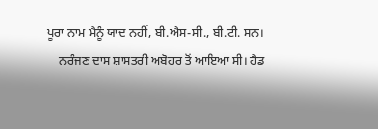ਪੂਰਾ ਨਾਮ ਮੈਨੂੰ ਯਾਦ ਨਹੀਂ, ਬੀ.ਐਸ-ਸੀ., ਬੀ.ਟੀ. ਸਨ।
    ਨਰੰਜਣ ਦਾਸ ਸ਼ਾਸਤਰੀ ਅਬੋਹਰ ਤੋਂ ਆਇਆ ਸੀ। ਹੈਡ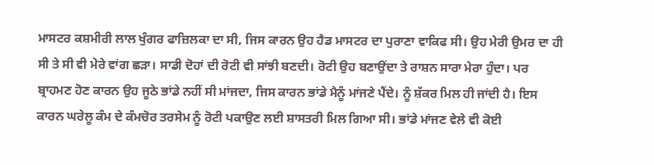ਮਾਸਟਰ ਕਸ਼ਮੀਰੀ ਲਾਲ ਖੁੰਗਰ ਫਾਜ਼ਿਲਕਾ ਦਾ ਸੀ, ਜਿਸ ਕਾਰਨ ਉਹ ਹੈਡ ਮਾਸਟਰ ਦਾ ਪੁਰਾਣਾ ਵਾਕਿਫ ਸੀ। ਉਹ ਮੇਰੀ ਉਮਰ ਦਾ ਹੀ ਸੀ ਤੇ ਸੀ ਵੀ ਮੇਰੇ ਵਾਂਗ ਛੜਾ। ਸਾਡੀ ਦੋਹਾਂ ਦੀ ਰੋਟੀ ਵੀ ਸਾਂਝੀ ਬਣਦੀ। ਰੋਟੀ ਉਹ ਬਣਾਉਂਦਾ ਤੇ ਰਾਸ਼ਨ ਸਾਰਾ ਮੇਰਾ ਹੁੰਦਾ। ਪਰ ਬ੍ਰਾਹਮਣ ਹੋਣ ਕਾਰਨ ਉਹ ਜੂਠੇ ਭਾਂਡੇ ਨਹੀਂ ਸੀ ਮਾਂਜਦਾ, ਜਿਸ ਕਾਰਨ ਭਾਂਡੇ ਮੈਨੂੰ ਮਾਂਜਣੇ ਪੈਂਦੇ। ਨੂੰ ਸ਼ੱਕਰ ਮਿਲ ਹੀ ਜਾਂਦੀ ਹੈ। ਇਸ ਕਾਰਨ ਘਰੇਲੂ ਕੰਮ ਦੇ ਕੰਮਚੋਰ ਤਰਸੇਮ ਨੂੰ ਰੋਟੀ ਪਕਾਉਣ ਲਈ ਸ਼ਾਸਤਰੀ ਮਿਲ ਗਿਆ ਸੀ। ਭਾਂਡੇ ਮਾਂਜਣ ਵੇਲੇ ਵੀ ਕੋਈ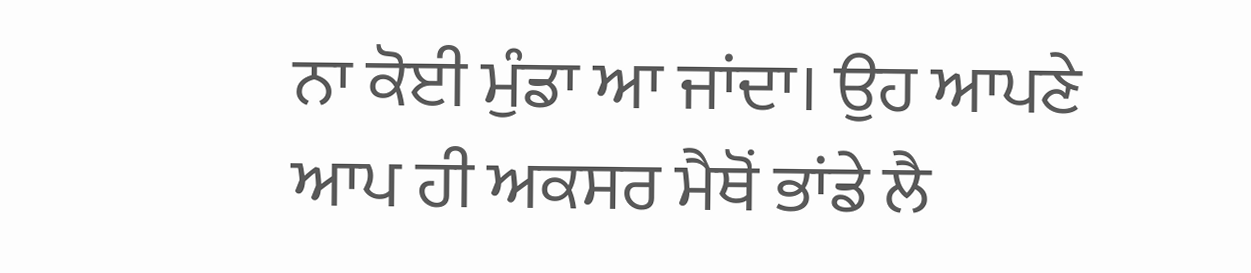ਨਾ ਕੋਈ ਮੁੰਡਾ ਆ ਜਾਂਦਾ। ਉਹ ਆਪਣੇ ਆਪ ਹੀ ਅਕਸਰ ਮੈਥੋਂ ਭਾਂਡੇ ਲੈ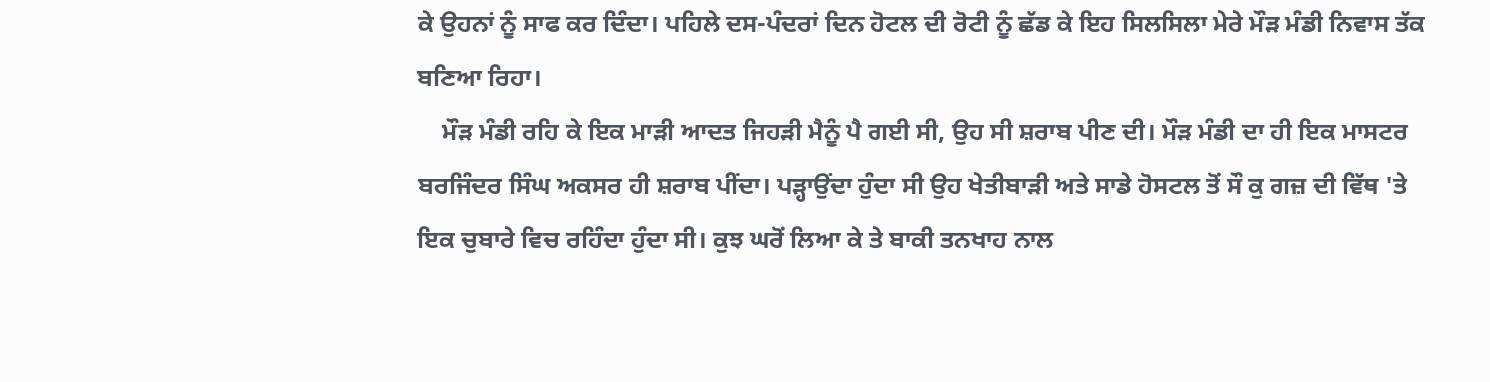ਕੇ ਉਹਨਾਂ ਨੂੰ ਸਾਫ ਕਰ ਦਿੰਦਾ। ਪਹਿਲੇ ਦਸ-ਪੰਦਰਾਂ ਦਿਨ ਹੋਟਲ ਦੀ ਰੋਟੀ ਨੂੰ ਛੱਡ ਕੇ ਇਹ ਸਿਲਸਿਲਾ ਮੇਰੇ ਮੌੜ ਮੰਡੀ ਨਿਵਾਸ ਤੱਕ ਬਣਿਆ ਰਿਹਾ।
    ਮੌੜ ਮੰਡੀ ਰਹਿ ਕੇ ਇਕ ਮਾੜੀ ਆਦਤ ਜਿਹੜੀ ਮੈਨੂੰ ਪੈ ਗਈ ਸੀ, ਉਹ ਸੀ ਸ਼ਰਾਬ ਪੀਣ ਦੀ। ਮੌੜ ਮੰਡੀ ਦਾ ਹੀ ਇਕ ਮਾਸਟਰ ਬਰਜਿੰਦਰ ਸਿੰਘ ਅਕਸਰ ਹੀ ਸ਼ਰਾਬ ਪੀਂਦਾ। ਪੜ੍ਹਾਉਂਦਾ ਹੁੰਦਾ ਸੀ ਉਹ ਖੇਤੀਬਾੜੀ ਅਤੇ ਸਾਡੇ ਹੋਸਟਲ ਤੋਂ ਸੌ ਕੁ ਗਜ਼ ਦੀ ਵਿੱਥ 'ਤੇ ਇਕ ਚੁਬਾਰੇ ਵਿਚ ਰਹਿੰਦਾ ਹੁੰਦਾ ਸੀ। ਕੁਝ ਘਰੋਂ ਲਿਆ ਕੇ ਤੇ ਬਾਕੀ ਤਨਖਾਹ ਨਾਲ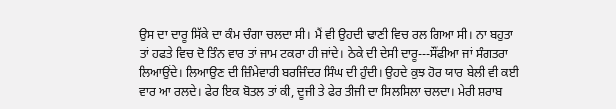ਉਸ ਦਾ ਦਾਰੂ ਸਿੱਕੇ ਦਾ ਕੰਮ ਚੰਗਾ ਚਲਦਾ ਸੀ। ਮੈਂ ਵੀ ਉਹਦੀ ਢਾਣੀ ਵਿਚ ਰਲ ਗਿਆ ਸੀ। ਨਾ ਬਹੁਤਾ ਤਾਂ ਹਫਤੇ ਵਿਚ ਦੋ ਤਿੰਨ ਵਾਰ ਤਾਂ ਜਾਮ ਟਕਰਾ ਹੀ ਜਾਂਦੇ। ਠੇਕੇ ਦੀ ਦੇਸੀ ਦਾਰੂ---ਸੌਂਫੀਆ ਜਾਂ ਸੰਗਤਰਾ ਲਿਆਉਂਦੇ। ਲਿਆਉਣ ਦੀ ਜ਼ਿੰਮੇਵਾਰੀ ਬਰਜਿੰਦਰ ਸਿੰਘ ਦੀ ਹੁੰਦੀ। ਉਹਦੇ ਕੁਝ ਹੋਰ ਯਾਰ ਬੇਲੀ ਵੀ ਕਈ ਵਾਰ ਆ ਰਲਦੇ। ਫੇਰ ਇਕ ਬੋਤਲ ਤਾਂ ਕੀ, ਦੂਜੀ ਤੇ ਫੇਰ ਤੀਜੀ ਦਾ ਸਿਲਸਿਲਾ ਚਲਦਾ। ਮੇਰੀ ਸ਼ਰਾਬ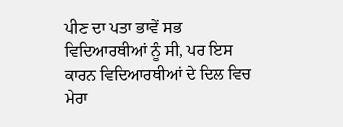ਪੀਣ ਦਾ ਪਤਾ ਭਾਵੇਂ ਸਭ ਵਿਦਿਆਰਥੀਆਂ ਨੂੰ ਸੀ, ਪਰ ਇਸ ਕਾਰਨ ਵਿਦਿਆਰਥੀਆਂ ਦੇ ਦਿਲ ਵਿਚ ਮੇਰਾ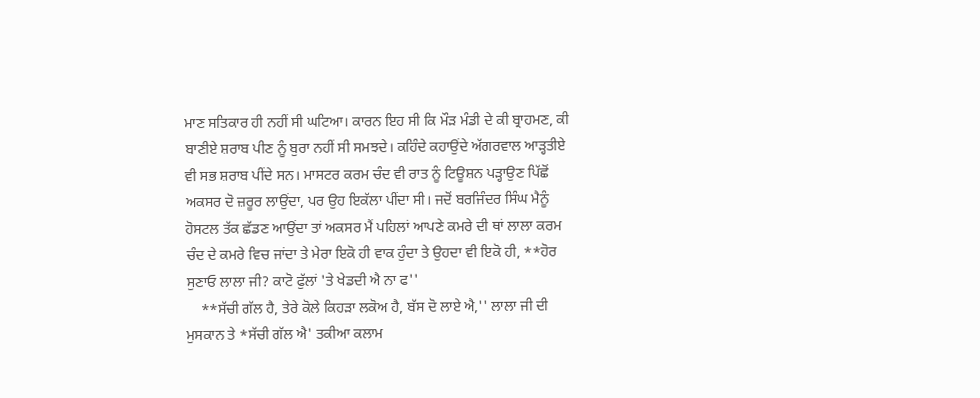ਮਾਣ ਸਤਿਕਾਰ ਹੀ ਨਹੀਂ ਸੀ ਘਟਿਆ। ਕਾਰਨ ਇਹ ਸੀ ਕਿ ਮੌੜ ਮੰਡੀ ਦੇ ਕੀ ਬ੍ਰਾਹਮਣ, ਕੀ ਬਾਣੀਏ ਸ਼ਰਾਬ ਪੀਣ ਨੂੰ ਬੁਰਾ ਨਹੀਂ ਸੀ ਸਮਝਦੇ। ਕਹਿੰਦੇ ਕਹਾਉਂਦੇ ਅੱਗਰਵਾਲ ਆੜ੍ਹਤੀਏ ਵੀ ਸਭ ਸ਼ਰਾਬ ਪੀਂਦੇ ਸਨ। ਮਾਸਟਰ ਕਰਮ ਚੰਦ ਵੀ ਰਾਤ ਨੂੰ ਟਿਊਸ਼ਨ ਪੜ੍ਹਾਉਣ ਪਿੱਛੋਂ ਅਕਸਰ ਦੋ ਜ਼ਰੂਰ ਲਾਉਂਦਾ, ਪਰ ਉਹ ਇਕੱਲਾ ਪੀਂਦਾ ਸੀ। ਜਦੋਂ ਬਰਜਿੰਦਰ ਸਿੰਘ ਮੈਨੂੰ ਹੋਸਟਲ ਤੱਕ ਛੱਡਣ ਆਉਂਦਾ ਤਾਂ ਅਕਸਰ ਮੈਂ ਪਹਿਲਾਂ ਆਪਣੇ ਕਮਰੇ ਦੀ ਥਾਂ ਲਾਲਾ ਕਰਮ ਚੰਦ ਦੇ ਕਮਰੇ ਵਿਚ ਜਾਂਦਾ ਤੇ ਮੇਰਾ ਇਕੋ ਹੀ ਵਾਕ ਹੁੰਦਾ ਤੇ ਉਹਦਾ ਵੀ ਇਕੋ ਹੀ, **ਹੋਰ ਸੁਣਾਓ ਲਾਲਾ ਜੀ? ਕਾਟੋ ਫੁੱਲਾਂ 'ਤੇ ਖੇਡਦੀ ਐ ਨਾ ਫ''
    **ਸੱਚੀ ਗੱਲ ਹੈ, ਤੇਰੇ ਕੋਲੇ ਕਿਹੜਾ ਲਕੋਅ ਹੈ, ਬੱਸ ਦੋ ਲਾਏ ਐ,'' ਲਾਲਾ ਜੀ ਦੀ ਮੁਸਕਾਨ ਤੇ *ਸੱਚੀ ਗੱਲ ਐ' ਤਕੀਆ ਕਲਾਮ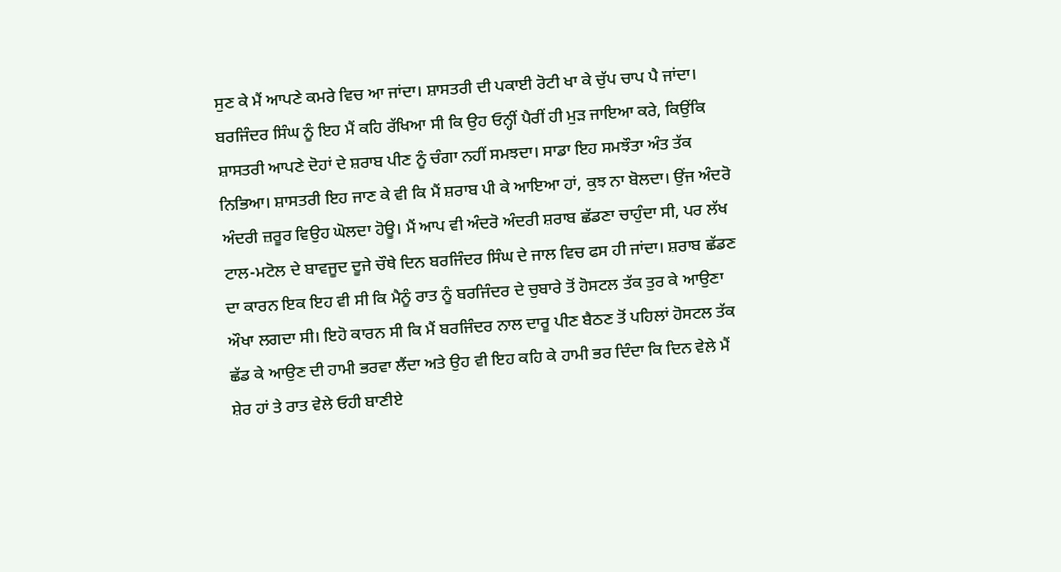ਸੁਣ ਕੇ ਮੈਂ ਆਪਣੇ ਕਮਰੇ ਵਿਚ ਆ ਜਾਂਦਾ। ਸ਼ਾਸਤਰੀ ਦੀ ਪਕਾਈ ਰੋਟੀ ਖਾ ਕੇ ਚੁੱਪ ਚਾਪ ਪੈ ਜਾਂਦਾ। ਬਰਜਿੰਦਰ ਸਿੰਘ ਨੂੰ ਇਹ ਮੈਂ ਕਹਿ ਰੱਖਿਆ ਸੀ ਕਿ ਉਹ ਓਨ੍ਹੀਂ ਪੈਰੀਂ ਹੀ ਮੁੜ ਜਾਇਆ ਕਰੇ, ਕਿਉਂਕਿ ਸ਼ਾਸਤਰੀ ਆਪਣੇ ਦੋਹਾਂ ਦੇ ਸ਼ਰਾਬ ਪੀਣ ਨੂੰ ਚੰਗਾ ਨਹੀਂ ਸਮਝਦਾ। ਸਾਡਾ ਇਹ ਸਮਝੌਤਾ ਅੰਤ ਤੱਕ ਨਿਭਿਆ। ਸ਼ਾਸਤਰੀ ਇਹ ਜਾਣ ਕੇ ਵੀ ਕਿ ਮੈਂ ਸ਼ਰਾਬ ਪੀ ਕੇ ਆਇਆ ਹਾਂ, ਕੁਝ ਨਾ ਬੋਲਦਾ। ਉਂਜ ਅੰਦਰੋ ਅੰਦਰੀ ਜ਼ਰੂਰ ਵਿਉਹ ਘੋਲਦਾ ਹੋਊ। ਮੈਂ ਆਪ ਵੀ ਅੰਦਰੋ ਅੰਦਰੀ ਸ਼ਰਾਬ ਛੱਡਣਾ ਚਾਹੁੰਦਾ ਸੀ, ਪਰ ਲੱਖ ਟਾਲ-ਮਟੋਲ ਦੇ ਬਾਵਜੂਦ ਦੂਜੇ ਚੌਥੇ ਦਿਨ ਬਰਜਿੰਦਰ ਸਿੰਘ ਦੇ ਜਾਲ ਵਿਚ ਫਸ ਹੀ ਜਾਂਦਾ। ਸ਼ਰਾਬ ਛੱਡਣ ਦਾ ਕਾਰਨ ਇਕ ਇਹ ਵੀ ਸੀ ਕਿ ਮੈਨੂੰ ਰਾਤ ਨੂੰ ਬਰਜਿੰਦਰ ਦੇ ਚੁਬਾਰੇ ਤੋਂ ਹੋਸਟਲ ਤੱਕ ਤੁਰ ਕੇ ਆਉਣਾ ਔਖਾ ਲਗਦਾ ਸੀ। ਇਹੋ ਕਾਰਨ ਸੀ ਕਿ ਮੈਂ ਬਰਜਿੰਦਰ ਨਾਲ ਦਾਰੂ ਪੀਣ ਬੈਠਣ ਤੋਂ ਪਹਿਲਾਂ ਹੋਸਟਲ ਤੱਕ ਛੱਡ ਕੇ ਆਉਣ ਦੀ ਹਾਮੀ ਭਰਵਾ ਲੈਂਦਾ ਅਤੇ ਉਹ ਵੀ ਇਹ ਕਹਿ ਕੇ ਹਾਮੀ ਭਰ ਦਿੰਦਾ ਕਿ ਦਿਨ ਵੇਲੇ ਮੈਂ ਸ਼ੇਰ ਹਾਂ ਤੇ ਰਾਤ ਵੇਲੇ ਓਹੀ ਬਾਣੀਏ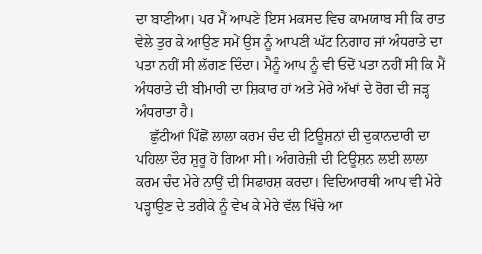ਦਾ ਬਾਣੀਆ। ਪਰ ਮੈਂ ਆਪਣੇ ਇਸ ਮਕਸਦ ਵਿਚ ਕਾਮਯਾਬ ਸੀ ਕਿ ਰਾਤ ਵੇਲੇ ਤੁਰ ਕੇ ਆਉਣ ਸਮੇਂ ਉਸ ਨੂੰ ਆਪਣੀ ਘੱਟ ਨਿਗਾਹ ਜਾਂ ਅੰਧਰਾਤੇ ਦਾ ਪਤਾ ਨਹੀਂ ਸੀ ਲੱਗਣ ਦਿੰਦਾ। ਮੈਨੂੰ ਆਪ ਨੂੰ ਵੀ ਓਦੋਂ ਪਤਾ ਨਹੀਂ ਸੀ ਕਿ ਮੈਂ ਅੰਧਰਾਤੇ ਦੀ ਬੀਮਾਰੀ ਦਾ ਸ਼ਿਕਾਰ ਹਾਂ ਅਤੇ ਮੇਰੇ ਅੱਖਾਂ ਦੇ ਰੋਗ ਦੀ ਜੜ੍ਹ ਅੰਧਰਾਤਾ ਹੈ।
    ਛੁੱਟੀਆਂ ਪਿੱਛੋਂ ਲਾਲਾ ਕਰਮ ਚੰਦ ਦੀ ਟਿਊਸ਼ਨਾਂ ਦੀ ਦੁਕਾਨਦਾਰੀ ਦਾ ਪਹਿਲਾ ਦੌਰ ਸ਼ੁਰੂ ਹੋ ਗਿਆ ਸੀ। ਅੰਗਰੇਜ਼ੀ ਦੀ ਟਿਊਸ਼ਨ ਲਈ ਲਾਲਾ ਕਰਮ ਚੰਦ ਮੇਰੇ ਨਾਉਂ ਦੀ ਸਿਫਾਰਸ਼ ਕਰਦਾ। ਵਿਦਿਆਰਥੀ ਆਪ ਵੀ ਮੇਰੇ ਪੜ੍ਹਾਉਣ ਦੇ ਤਰੀਕੇ ਨੂੰ ਵੇਖ ਕੇ ਮੇਰੇ ਵੱਲ ਖਿੱਚੇ ਆ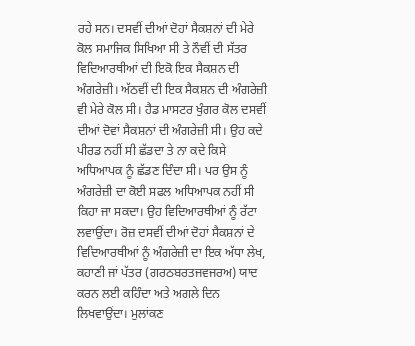ਰਹੇ ਸਨ। ਦਸਵੀਂ ਦੀਆਂ ਦੋਹਾਂ ਸੈਕਸ਼ਨਾਂ ਦੀ ਮੇਰੇ ਕੋਲ ਸਮਾਜਿਕ ਸਿਖਿਆ ਸੀ ਤੇ ਨੌਵੀਂ ਦੀ ਸੱਤਰ ਵਿਦਿਆਰਥੀਆਂ ਦੀ ਇਕੋ ਇਕ ਸੈਕਸ਼ਨ ਦੀ ਅੰਗਰੇਜ਼ੀ। ਅੱਠਵੀਂ ਦੀ ਇਕ ਸੈਕਸ਼ਨ ਦੀ ਅੰਗਰੇਜ਼ੀ ਵੀ ਮੇਰੇ ਕੋਲ ਸੀ। ਹੈਡ ਮਾਸਟਰ ਖੁੰਗਰ ਕੋਲ ਦਸਵੀਂ ਦੀਆਂ ਦੋਵਾਂ ਸੈਕਸ਼ਨਾਂ ਦੀ ਅੰਗਰੇਜ਼ੀ ਸੀ। ਉਹ ਕਦੇ ਪੀਰਡ ਨਹੀਂ ਸੀ ਛੱਡਦਾ ਤੇ ਨਾ ਕਦੇ ਕਿਸੇ ਅਧਿਆਪਕ ਨੂੰ ਛੱਡਣ ਦਿੰਦਾ ਸੀ। ਪਰ ਉਸ ਨੂੰ ਅੰਗਰੇਜ਼ੀ ਦਾ ਕੋਈ ਸਫਲ ਅਧਿਆਪਕ ਨਹੀਂ ਸੀ ਕਿਹਾ ਜਾ ਸਕਦਾ। ਉਹ ਵਿਦਿਆਰਥੀਆਂ ਨੂੰ ਰੱਟਾ ਲਵਾਉਂਦਾ। ਰੋਜ਼ ਦਸਵੀਂ ਦੀਆਂ ਦੋਹਾਂ ਸੈਕਸ਼ਨਾਂ ਦੇ ਵਿਦਿਆਰਥੀਆਂ ਨੂੰ ਅੰਗਰੇਜ਼ੀ ਦਾ ਇਕ ਅੱਧਾ ਲੇਖ, ਕਹਾਣੀ ਜਾਂ ਪੱਤਰ (ਗਰਠਬਰਤਜਵਜਰਅ) ਯਾਦ ਕਰਨ ਲਈ ਕਹਿੰਦਾ ਅਤੇ ਅਗਲੇ ਦਿਨ ਲਿਖਵਾਉਂਦਾ। ਮੁਲਾਂਕਣ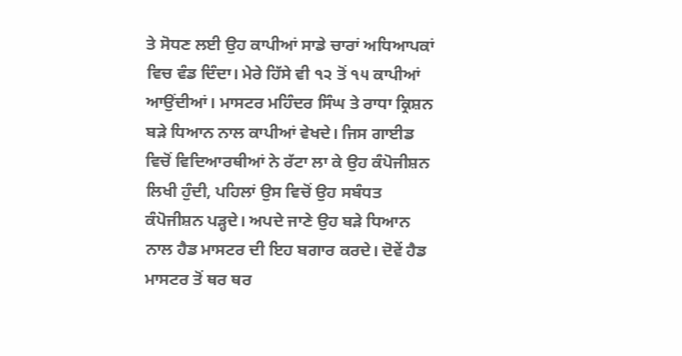ਤੇ ਸੋਧਣ ਲਈ ਉਹ ਕਾਪੀਆਂ ਸਾਡੇ ਚਾਰਾਂ ਅਧਿਆਪਕਾਂ ਵਿਚ ਵੰਡ ਦਿੰਦਾ। ਮੇਰੇ ਹਿੱਸੇ ਵੀ ੧੨ ਤੋਂ ੧੫ ਕਾਪੀਆਂ ਆਉਂਦੀਆਂ। ਮਾਸਟਰ ਮਹਿੰਦਰ ਸਿੰਘ ਤੇ ਰਾਧਾ ਕ੍ਰਿਸ਼ਨ ਬੜੇ ਧਿਆਨ ਨਾਲ ਕਾਪੀਆਂ ਵੇਖਦੇ। ਜਿਸ ਗਾਈਡ ਵਿਚੋਂ ਵਿਦਿਆਰਥੀਆਂ ਨੇ ਰੱਟਾ ਲਾ ਕੇ ਉਹ ਕੰਪੋਜੀਸ਼ਨ ਲਿਖੀ ਹੁੰਦੀ, ਪਹਿਲਾਂ ਉਸ ਵਿਚੋਂ ਉਹ ਸਬੰਧਤ ਕੰਪੋਜੀਸ਼ਨ ਪੜ੍ਹਦੇ। ਅਪਦੇ ਜਾਣੇ ਉਹ ਬੜੇ ਧਿਆਨ ਨਾਲ ਹੈਡ ਮਾਸਟਰ ਦੀ ਇਹ ਬਗਾਰ ਕਰਦੇ। ਦੋਵੇਂ ਹੈਡ ਮਾਸਟਰ ਤੋਂ ਥਰ ਥਰ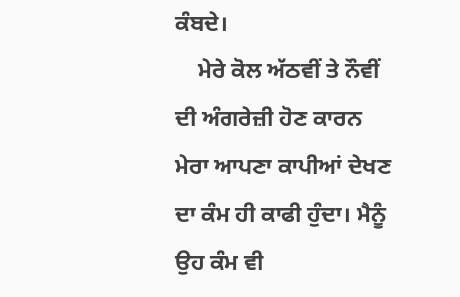ਕੰਬਦੇ।
    ਮੇਰੇ ਕੋਲ ਅੱਠਵੀਂ ਤੇ ਨੌਵੀਂ ਦੀ ਅੰਗਰੇਜ਼ੀ ਹੋਣ ਕਾਰਨ ਮੇਰਾ ਆਪਣਾ ਕਾਪੀਆਂ ਦੇਖਣ ਦਾ ਕੰਮ ਹੀ ਕਾਫੀ ਹੁੰਦਾ। ਮੈਨੂੰ ਉਹ ਕੰਮ ਵੀ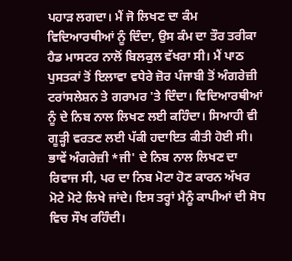ਪਹਾੜ ਲਗਦਾ। ਮੈਂ ਜੋ ਲਿਖਣ ਦਾ ਕੰਮ ਵਿਦਿਆਰਥੀਆਂ ਨੂੰ ਦਿੰਦਾ, ਉਸ ਕੰਮ ਦਾ ਤੌਰ ਤਰੀਕਾ ਹੈਡ ਮਾਸਟਰ ਨਾਲੋਂ ਬਿਲਕੁਲ ਵੱਖਰਾ ਸੀ। ਮੈਂ ਪਾਠ ਪੁਸਤਕਾਂ ਤੋਂ ਇਲਾਵਾ ਵਧੇਰੇ ਜ਼ੋਰ ਪੰਜਾਬੀ ਤੋਂ ਅੰਗਰੇਜ਼ੀ ਟਰਾਂਸਲੇਸ਼ਨ ਤੇ ਗਰਾਮਰ 'ਤੇ ਦਿੰਦਾ। ਵਿਦਿਆਰਥੀਆਂ ਨੂੰ ਦੇ ਨਿਬ ਨਾਲ ਲਿਖਣ ਲਈ ਕਹਿੰਦਾ। ਸਿਆਹੀ ਵੀ ਗੂੜ੍ਹੀ ਵਰਤਣ ਲਈ ਪੱਕੀ ਹਦਾਇਤ ਕੀਤੀ ਹੋਈ ਸੀ। ਭਾਵੇਂ ਅੰਗਰੇਜ਼ੀ *ਜੀ' ਦੇ ਨਿਬ ਨਾਲ ਲਿਖਣ ਦਾ ਰਿਵਾਜ ਸੀ, ਪਰ ਦਾ ਨਿਬ ਮੋਟਾ ਹੋਣ ਕਾਰਨ ਅੱਖਰ ਮੋਟੇ ਮੋਟੇ ਲਿਖੇ ਜਾਂਦੇ। ਇਸ ਤਰ੍ਹਾਂ ਮੈਨੂੰ ਕਾਪੀਆਂ ਦੀ ਸੋਧ ਵਿਚ ਸੌਖ ਰਹਿੰਦੀ।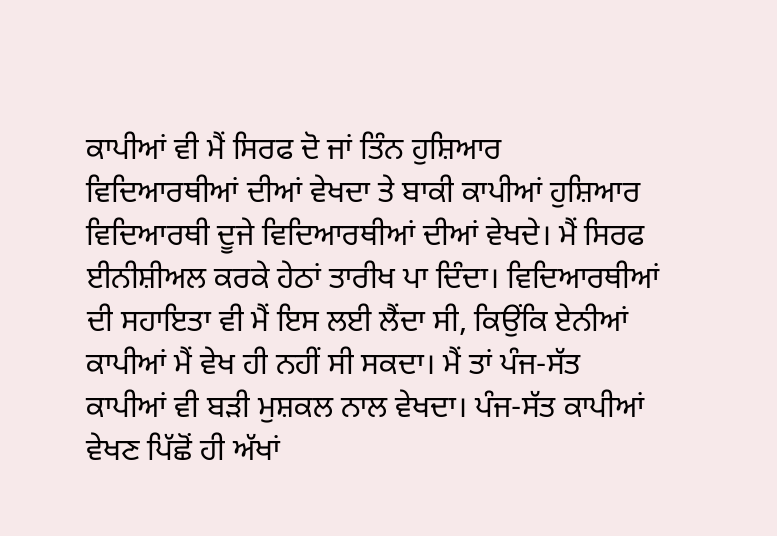ਕਾਪੀਆਂ ਵੀ ਮੈਂ ਸਿਰਫ ਦੋ ਜਾਂ ਤਿੰਨ ਹੁਸ਼ਿਆਰ ਵਿਦਿਆਰਥੀਆਂ ਦੀਆਂ ਵੇਖਦਾ ਤੇ ਬਾਕੀ ਕਾਪੀਆਂ ਹੁਸ਼ਿਆਰ ਵਿਦਿਆਰਥੀ ਦੂਜੇ ਵਿਦਿਆਰਥੀਆਂ ਦੀਆਂ ਵੇਖਦੇ। ਮੈਂ ਸਿਰਫ ਈਨੀਸ਼ੀਅਲ ਕਰਕੇ ਹੇਠਾਂ ਤਾਰੀਖ ਪਾ ਦਿੰਦਾ। ਵਿਦਿਆਰਥੀਆਂ ਦੀ ਸਹਾਇਤਾ ਵੀ ਮੈਂ ਇਸ ਲਈ ਲੈਂਦਾ ਸੀ, ਕਿਉਂਕਿ ਏਨੀਆਂ ਕਾਪੀਆਂ ਮੈਂ ਵੇਖ ਹੀ ਨਹੀਂ ਸੀ ਸਕਦਾ। ਮੈਂ ਤਾਂ ਪੰਜ-ਸੱਤ ਕਾਪੀਆਂ ਵੀ ਬੜੀ ਮੁਸ਼ਕਲ ਨਾਲ ਵੇਖਦਾ। ਪੰਜ-ਸੱਤ ਕਾਪੀਆਂ ਵੇਖਣ ਪਿੱਛੋਂ ਹੀ ਅੱਖਾਂ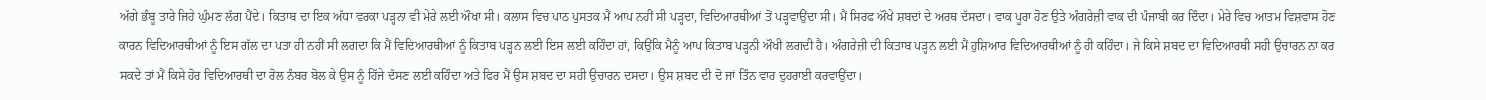ਅੱਗੇ ਭੰਬੂ ਤਾਰੇ ਜਿਹੇ ਘੁੰਮਣ ਲੱਗ ਪੈਂਦੇ। ਕਿਤਾਬ ਦਾ ਇਕ ਅੱਧਾ ਵਰਕਾ ਪੜ੍ਹਨਾ ਵੀ ਮੇਰੇ ਲਈ ਔਖਾ ਸੀ। ਕਲਾਸ ਵਿਚ ਪਾਠ ਪੁਸਤਕ ਮੈਂ ਆਪ ਨਹੀਂ ਸੀ ਪੜ੍ਹਦਾ, ਵਿਦਿਆਰਥੀਆਂ ਤੋਂ ਪੜ੍ਹਵਾਉਂਦਾ ਸੀ। ਮੈਂ ਸਿਰਫ ਔਖੇ ਸ਼ਬਦਾਂ ਦੇ ਅਰਥ ਦੱਸਦਾ। ਵਾਕ ਪੂਰਾ ਹੋਣ ਉਤੇ ਅੰਗਰੇਜ਼ੀ ਵਾਕ ਦੀ ਪੰਜਾਬੀ ਕਰ ਦਿੰਦਾ। ਮੇਰੇ ਵਿਚ ਆਤਮ ਵਿਸ਼ਵਾਸ ਹੋਣ ਕਾਰਨ ਵਿਦਿਆਰਥੀਆਂ ਨੂੰ ਇਸ ਗੱਲ ਦਾ ਪਤਾ ਹੀ ਨਹੀਂ ਸੀ ਲਗਦਾ ਕਿ ਮੈਂ ਵਿਦਿਆਰਥੀਆਂ ਨੂੰ ਕਿਤਾਬ ਪੜ੍ਹਨ ਲਈ ਇਸ ਲਈ ਕਹਿੰਦਾ ਹਾਂ, ਕਿਉਂਕਿ ਮੈਨੂੰ ਆਪ ਕਿਤਾਬ ਪੜ੍ਹਨੀ ਔਖੀ ਲਗਦੀ ਹੈ। ਅੰਗਰੇਜ਼ੀ ਦੀ ਕਿਤਾਬ ਪੜ੍ਹਨ ਲਈ ਮੈਂ ਹੁਸ਼ਿਆਰ ਵਿਦਿਆਰਥੀਆਂ ਨੂੰ ਹੀ ਕਹਿੰਦਾ। ਜੇ ਕਿਸੇ ਸ਼ਬਦ ਦਾ ਵਿਦਿਆਰਥੀ ਸਹੀ ਉਚਾਰਨ ਨਾ ਕਰ ਸਕਦੇ ਤਾਂ ਮੈਂ ਕਿਸੇ ਹੋਰ ਵਿਦਿਆਰਥੀ ਦਾ ਰੋਲ ਨੰਬਰ ਬੋਲ ਕੇ ਉਸ ਨੂੰ ਹਿੱਜੇ ਦੱਸਣ ਲਈ ਕਹਿੰਦਾ ਅਤੇ ਫਿਰ ਮੈਂ ਉਸ ਸ਼ਬਦ ਦਾ ਸਹੀ ਉਚਾਰਨ ਦਸਦਾ। ਉਸ ਸ਼ਬਦ ਦੀ ਦੋ ਜਾਂ ਤਿੰਨ ਵਾਰ ਦੁਹਰਾਈ ਕਰਵਾਉਂਦਾ।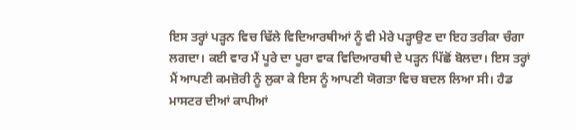ਇਸ ਤਰ੍ਹਾਂ ਪੜ੍ਹਨ ਵਿਚ ਢਿੱਲੇ ਵਿਦਿਆਰਥੀਆਂ ਨੂੰ ਵੀ ਮੇਰੇ ਪੜ੍ਹਾਉਣ ਦਾ ਇਹ ਤਰੀਕਾ ਚੰਗਾ ਲਗਦਾ। ਕਈ ਵਾਰ ਮੈਂ ਪੂਰੇ ਦਾ ਪੂਰਾ ਵਾਕ ਵਿਦਿਆਰਥੀ ਦੇ ਪੜ੍ਹਨ ਪਿੱਛੋਂ ਬੋਲਦਾ। ਇਸ ਤਰ੍ਹਾਂ ਮੈਂ ਆਪਣੀ ਕਮਜ਼ੋਰੀ ਨੂੰ ਲੁਕਾ ਕੇ ਇਸ ਨੂੰ ਆਪਣੀ ਯੋਗਤਾ ਵਿਚ ਬਦਲ ਲਿਆ ਸੀ। ਹੈਡ ਮਾਸਟਰ ਦੀਆਂ ਕਾਪੀਆਂ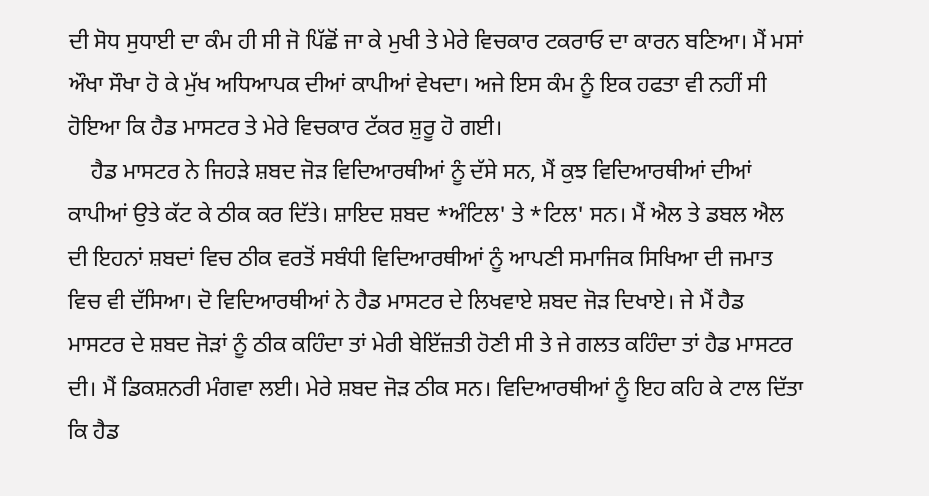ਦੀ ਸੋਧ ਸੁਧਾਈ ਦਾ ਕੰਮ ਹੀ ਸੀ ਜੋ ਪਿੱਛੋਂ ਜਾ ਕੇ ਮੁਖੀ ਤੇ ਮੇਰੇ ਵਿਚਕਾਰ ਟਕਰਾਓ ਦਾ ਕਾਰਨ ਬਣਿਆ। ਮੈਂ ਮਸਾਂ ਔਖਾ ਸੌਖਾ ਹੋ ਕੇ ਮੁੱਖ ਅਧਿਆਪਕ ਦੀਆਂ ਕਾਪੀਆਂ ਵੇਖਦਾ। ਅਜੇ ਇਸ ਕੰਮ ਨੂੰ ਇਕ ਹਫਤਾ ਵੀ ਨਹੀਂ ਸੀ ਹੋਇਆ ਕਿ ਹੈਡ ਮਾਸਟਰ ਤੇ ਮੇਰੇ ਵਿਚਕਾਰ ਟੱਕਰ ਸ਼ੁਰੂ ਹੋ ਗਈ।
    ਹੈਡ ਮਾਸਟਰ ਨੇ ਜਿਹੜੇ ਸ਼ਬਦ ਜੋੜ ਵਿਦਿਆਰਥੀਆਂ ਨੂੰ ਦੱਸੇ ਸਨ, ਮੈਂ ਕੁਝ ਵਿਦਿਆਰਥੀਆਂ ਦੀਆਂ ਕਾਪੀਆਂ ਉਤੇ ਕੱਟ ਕੇ ਠੀਕ ਕਰ ਦਿੱਤੇ। ਸ਼ਾਇਦ ਸ਼ਬਦ *ਅੰਟਿਲ' ਤੇ *ਟਿਲ' ਸਨ। ਮੈਂ ਐਲ ਤੇ ਡਬਲ ਐਲ ਦੀ ਇਹਨਾਂ ਸ਼ਬਦਾਂ ਵਿਚ ਠੀਕ ਵਰਤੋਂ ਸਬੰਧੀ ਵਿਦਿਆਰਥੀਆਂ ਨੂੰ ਆਪਣੀ ਸਮਾਜਿਕ ਸਿਖਿਆ ਦੀ ਜਮਾਤ ਵਿਚ ਵੀ ਦੱਸਿਆ। ਦੋ ਵਿਦਿਆਰਥੀਆਂ ਨੇ ਹੈਡ ਮਾਸਟਰ ਦੇ ਲਿਖਵਾਏ ਸ਼ਬਦ ਜੋੜ ਦਿਖਾਏ। ਜੇ ਮੈਂ ਹੈਡ ਮਾਸਟਰ ਦੇ ਸ਼ਬਦ ਜੋੜਾਂ ਨੂੰ ਠੀਕ ਕਹਿੰਦਾ ਤਾਂ ਮੇਰੀ ਬੇਇੱਜ਼ਤੀ ਹੋਣੀ ਸੀ ਤੇ ਜੇ ਗਲਤ ਕਹਿੰਦਾ ਤਾਂ ਹੈਡ ਮਾਸਟਰ ਦੀ। ਮੈਂ ਡਿਕਸ਼ਨਰੀ ਮੰਗਵਾ ਲਈ। ਮੇਰੇ ਸ਼ਬਦ ਜੋੜ ਠੀਕ ਸਨ। ਵਿਦਿਆਰਥੀਆਂ ਨੂੰ ਇਹ ਕਹਿ ਕੇ ਟਾਲ ਦਿੱਤਾ ਕਿ ਹੈਡ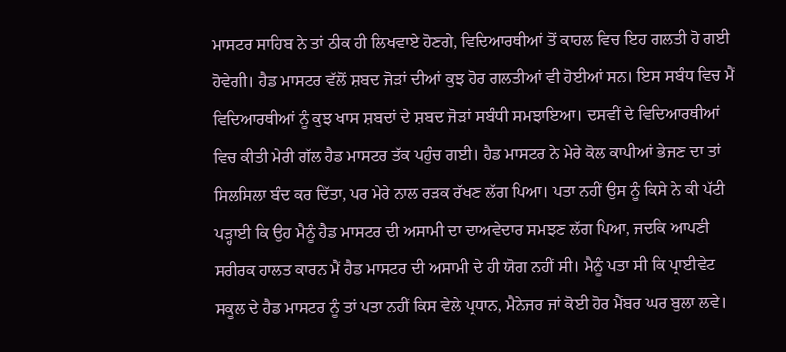ਮਾਸਟਰ ਸਾਹਿਬ ਨੇ ਤਾਂ ਠੀਕ ਹੀ ਲਿਖਵਾਏ ਹੋਣਗੇ, ਵਿਦਿਆਰਥੀਆਂ ਤੋਂ ਕਾਹਲ ਵਿਚ ਇਹ ਗਲਤੀ ਹੋ ਗਈ ਹੋਵੇਗੀ। ਹੈਡ ਮਾਸਟਰ ਵੱਲੋਂ ਸ਼ਬਦ ਜੋੜਾਂ ਦੀਆਂ ਕੁਝ ਹੋਰ ਗਲਤੀਆਂ ਵੀ ਹੋਈਆਂ ਸਨ। ਇਸ ਸਬੰਧ ਵਿਚ ਮੈਂ ਵਿਦਿਆਰਥੀਆਂ ਨੂੰ ਕੁਝ ਖਾਸ ਸ਼ਬਦਾਂ ਦੇ ਸ਼ਬਦ ਜੋੜਾਂ ਸਬੰਧੀ ਸਮਝਾਇਆ। ਦਸਵੀਂ ਦੇ ਵਿਦਿਆਰਥੀਆਂ ਵਿਚ ਕੀਤੀ ਮੇਰੀ ਗੱਲ ਹੈਡ ਮਾਸਟਰ ਤੱਕ ਪਹੁੰਚ ਗਈ। ਹੈਡ ਮਾਸਟਰ ਨੇ ਮੇਰੇ ਕੋਲ ਕਾਪੀਆਂ ਭੇਜਣ ਦਾ ਤਾਂ ਸਿਲਸਿਲਾ ਬੰਦ ਕਰ ਦਿੱਤਾ, ਪਰ ਮੇਰੇ ਨਾਲ ਰੜਕ ਰੱਖਣ ਲੱਗ ਪਿਆ। ਪਤਾ ਨਹੀਂ ਉਸ ਨੂੰ ਕਿਸੇ ਨੇ ਕੀ ਪੱਟੀ ਪੜ੍ਹਾਈ ਕਿ ਉਹ ਮੈਨੂੰ ਹੈਡ ਮਾਸਟਰ ਦੀ ਅਸਾਮੀ ਦਾ ਦਾਅਵੇਦਾਰ ਸਮਝਣ ਲੱਗ ਪਿਆ, ਜਦਕਿ ਆਪਣੀ ਸਰੀਰਕ ਹਾਲਤ ਕਾਰਨ ਮੈਂ ਹੈਡ ਮਾਸਟਰ ਦੀ ਅਸਾਮੀ ਦੇ ਹੀ ਯੋਗ ਨਹੀਂ ਸੀ। ਮੈਨੂੰ ਪਤਾ ਸੀ ਕਿ ਪ੍ਰਾਈਵੇਟ ਸਕੂਲ ਦੇ ਹੈਡ ਮਾਸਟਰ ਨੂੰ ਤਾਂ ਪਤਾ ਨਹੀਂ ਕਿਸ ਵੇਲੇ ਪ੍ਰਧਾਨ, ਮੈਨੇਜਰ ਜਾਂ ਕੋਈ ਹੋਰ ਮੈਂਬਰ ਘਰ ਬੁਲਾ ਲਵੇ।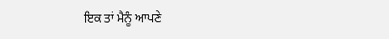ਇਕ ਤਾਂ ਮੈਨੂੰ ਆਪਣੇ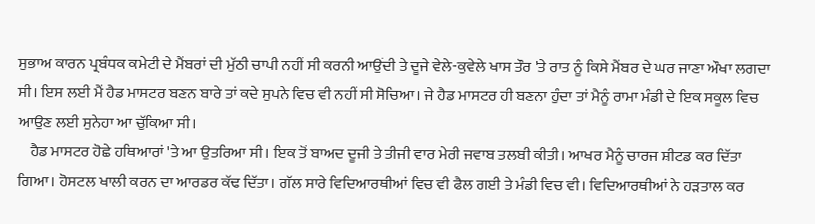ਸੁਭਾਅ ਕਾਰਨ ਪ੍ਰਬੰਧਕ ਕਮੇਟੀ ਦੇ ਮੈਂਬਰਾਂ ਦੀ ਮੁੱਠੀ ਚਾਪੀ ਨਹੀਂ ਸੀ ਕਰਨੀ ਆਉਂਦੀ ਤੇ ਦੂਜੇ ਵੇਲੇ-ਕੁਵੇਲੇ ਖਾਸ ਤੌਰ 'ਤੇ ਰਾਤ ਨੂੰ ਕਿਸੇ ਮੈਂਬਰ ਦੇ ਘਰ ਜਾਣਾ ਔਖਾ ਲਗਦਾ ਸੀ। ਇਸ ਲਈ ਮੈਂ ਹੈਡ ਮਾਸਟਰ ਬਣਨ ਬਾਰੇ ਤਾਂ ਕਦੇ ਸੁਪਨੇ ਵਿਚ ਵੀ ਨਹੀਂ ਸੀ ਸੋਚਿਆ। ਜੇ ਹੈਡ ਮਾਸਟਰ ਹੀ ਬਣਨਾ ਹੁੰਦਾ ਤਾਂ ਮੈਨੂੰ ਰਾਮਾ ਮੰਡੀ ਦੇ ਇਕ ਸਕੂਲ ਵਿਚ ਆਉਣ ਲਈ ਸੁਨੇਹਾ ਆ ਚੁੱਕਿਆ ਸੀ।
    ਹੈਡ ਮਾਸਟਰ ਹੋਛੇ ਹਥਿਆਰਾਂ 'ਤੇ ਆ ਉਤਰਿਆ ਸੀ। ਇਕ ਤੋਂ ਬਾਅਦ ਦੂਜੀ ਤੇ ਤੀਜੀ ਵਾਰ ਮੇਰੀ ਜਵਾਬ ਤਲਬੀ ਕੀਤੀ। ਆਖਰ ਮੈਨੂੰ ਚਾਰਜ ਸ਼ੀਟਡ ਕਰ ਦਿੱਤਾ ਗਿਆ। ਹੋਸਟਲ ਖਾਲੀ ਕਰਨ ਦਾ ਆਰਡਰ ਕੱਢ ਦਿੱਤਾ। ਗੱਲ ਸਾਰੇ ਵਿਦਿਆਰਥੀਆਂ ਵਿਚ ਵੀ ਫੈਲ ਗਈ ਤੇ ਮੰਡੀ ਵਿਚ ਵੀ। ਵਿਦਿਆਰਥੀਆਂ ਨੇ ਹੜਤਾਲ ਕਰ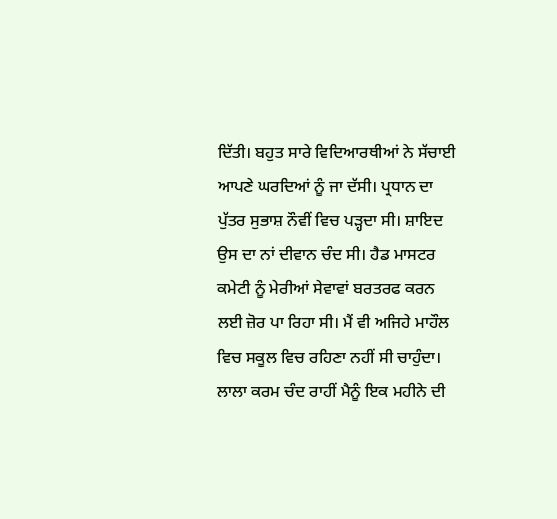ਦਿੱਤੀ। ਬਹੁਤ ਸਾਰੇ ਵਿਦਿਆਰਥੀਆਂ ਨੇ ਸੱਚਾਈ ਆਪਣੇ ਘਰਦਿਆਂ ਨੂੰ ਜਾ ਦੱਸੀ। ਪ੍ਰਧਾਨ ਦਾ ਪੁੱਤਰ ਸੁਭਾਸ਼ ਨੌਵੀਂ ਵਿਚ ਪੜ੍ਹਦਾ ਸੀ। ਸ਼ਾਇਦ ਉਸ ਦਾ ਨਾਂ ਦੀਵਾਨ ਚੰਦ ਸੀ। ਹੈਡ ਮਾਸਟਰ ਕਮੇਟੀ ਨੂੰ ਮੇਰੀਆਂ ਸੇਵਾਵਾਂ ਬਰਤਰਫ ਕਰਨ ਲਈ ਜ਼ੋਰ ਪਾ ਰਿਹਾ ਸੀ। ਮੈਂ ਵੀ ਅਜਿਹੇ ਮਾਹੌਲ ਵਿਚ ਸਕੂਲ ਵਿਚ ਰਹਿਣਾ ਨਹੀਂ ਸੀ ਚਾਹੁੰਦਾ। ਲਾਲਾ ਕਰਮ ਚੰਦ ਰਾਹੀਂ ਮੈਨੂੰ ਇਕ ਮਹੀਨੇ ਦੀ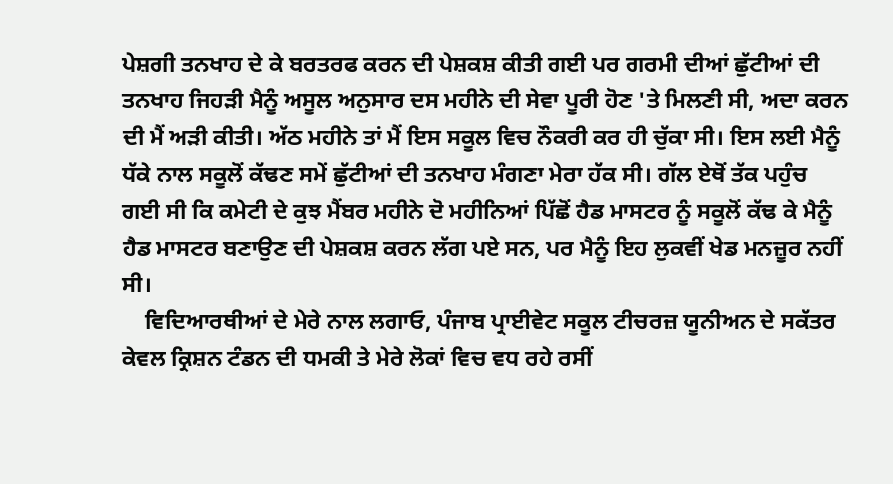ਪੇਸ਼ਗੀ ਤਨਖਾਹ ਦੇ ਕੇ ਬਰਤਰਫ ਕਰਨ ਦੀ ਪੇਸ਼ਕਸ਼ ਕੀਤੀ ਗਈ ਪਰ ਗਰਮੀ ਦੀਆਂ ਛੁੱਟੀਆਂ ਦੀ ਤਨਖਾਹ ਜਿਹੜੀ ਮੈਨੂੰ ਅਸੂਲ ਅਨੁਸਾਰ ਦਸ ਮਹੀਨੇ ਦੀ ਸੇਵਾ ਪੂਰੀ ਹੋਣ 'ਤੇ ਮਿਲਣੀ ਸੀ, ਅਦਾ ਕਰਨ ਦੀ ਮੈਂ ਅੜੀ ਕੀਤੀ। ਅੱਠ ਮਹੀਨੇ ਤਾਂ ਮੈਂ ਇਸ ਸਕੂਲ ਵਿਚ ਨੌਕਰੀ ਕਰ ਹੀ ਚੁੱਕਾ ਸੀ। ਇਸ ਲਈ ਮੈਨੂੰ ਧੱਕੇ ਨਾਲ ਸਕੂਲੋਂ ਕੱਢਣ ਸਮੇਂ ਛੁੱਟੀਆਂ ਦੀ ਤਨਖਾਹ ਮੰਗਣਾ ਮੇਰਾ ਹੱਕ ਸੀ। ਗੱਲ ਏਥੋਂ ਤੱਕ ਪਹੁੰਚ ਗਈ ਸੀ ਕਿ ਕਮੇਟੀ ਦੇ ਕੁਝ ਮੈਂਬਰ ਮਹੀਨੇ ਦੋ ਮਹੀਨਿਆਂ ਪਿੱਛੋਂ ਹੈਡ ਮਾਸਟਰ ਨੂੰ ਸਕੂਲੋਂ ਕੱਢ ਕੇ ਮੈਨੂੰ ਹੈਡ ਮਾਸਟਰ ਬਣਾਉਣ ਦੀ ਪੇਸ਼ਕਸ਼ ਕਰਨ ਲੱਗ ਪਏ ਸਨ, ਪਰ ਮੈਨੂੰ ਇਹ ਲੁਕਵੀਂ ਖੇਡ ਮਨਜ਼ੂਰ ਨਹੀਂ ਸੀ।
    ਵਿਦਿਆਰਥੀਆਂ ਦੇ ਮੇਰੇ ਨਾਲ ਲਗਾਓ, ਪੰਜਾਬ ਪ੍ਰਾਈਵੇਟ ਸਕੂਲ ਟੀਚਰਜ਼ ਯੂਨੀਅਨ ਦੇ ਸਕੱਤਰ ਕੇਵਲ ਕ੍ਰਿਸ਼ਨ ਟੰਡਨ ਦੀ ਧਮਕੀ ਤੇ ਮੇਰੇ ਲੋਕਾਂ ਵਿਚ ਵਧ ਰਹੇ ਰਸੀਂ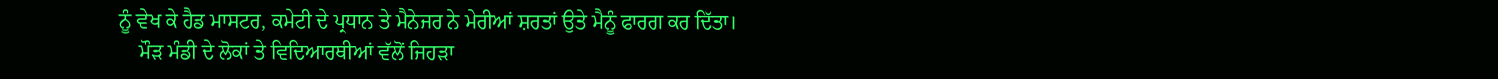ਨੂੰ ਵੇਖ ਕੇ ਹੈਡ ਮਾਸਟਰ, ਕਮੇਟੀ ਦੇ ਪ੍ਰਧਾਨ ਤੇ ਮੈਨੇਜਰ ਨੇ ਮੇਰੀਆਂ ਸ਼ਰਤਾਂ ਉਤੇ ਮੈਨੂੰ ਫਾਰਗ ਕਰ ਦਿੱਤਾ।
    ਮੌੜ ਮੰਡੀ ਦੇ ਲੋਕਾਂ ਤੇ ਵਿਦਿਆਰਥੀਆਂ ਵੱਲੋਂ ਜਿਹੜਾ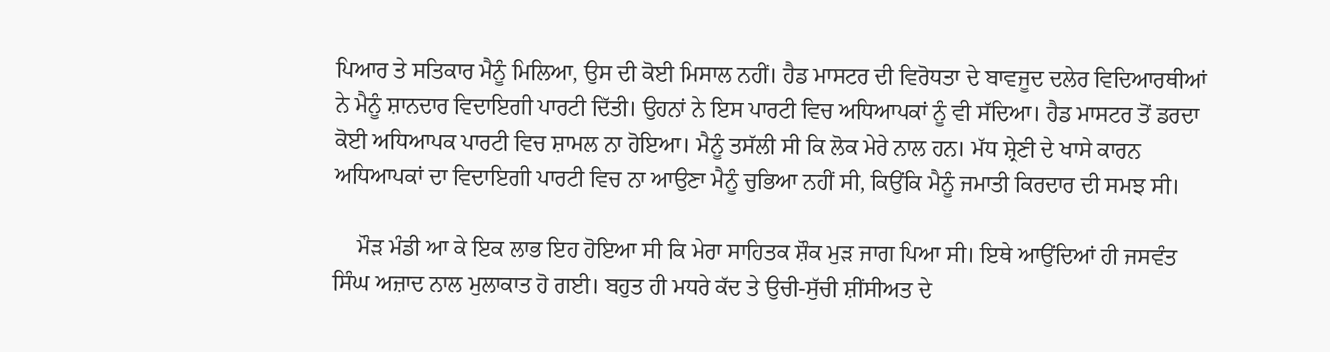ਪਿਆਰ ਤੇ ਸਤਿਕਾਰ ਮੈਨੂੰ ਮਿਲਿਆ, ਉਸ ਦੀ ਕੋਈ ਮਿਸਾਲ ਨਹੀਂ। ਹੈਡ ਮਾਸਟਰ ਦੀ ਵਿਰੋਧਤਾ ਦੇ ਬਾਵਜੂਦ ਦਲੇਰ ਵਿਦਿਆਰਥੀਆਂ ਨੇ ਮੈਨੂੰ ਸ਼ਾਨਦਾਰ ਵਿਦਾਇਗੀ ਪਾਰਟੀ ਦਿੱਤੀ। ਉਹਨਾਂ ਨੇ ਇਸ ਪਾਰਟੀ ਵਿਚ ਅਧਿਆਪਕਾਂ ਨੂੰ ਵੀ ਸੱਦਿਆ। ਹੈਡ ਮਾਸਟਰ ਤੋਂ ਡਰਦਾ ਕੋਈ ਅਧਿਆਪਕ ਪਾਰਟੀ ਵਿਚ ਸ਼ਾਮਲ ਨਾ ਹੋਇਆ। ਮੈਨੂੰ ਤਸੱਲੀ ਸੀ ਕਿ ਲੋਕ ਮੇਰੇ ਨਾਲ ਹਨ। ਮੱਧ ਸ਼੍ਰੇਣੀ ਦੇ ਖਾਸੇ ਕਾਰਨ ਅਧਿਆਪਕਾਂ ਦਾ ਵਿਦਾਇਗੀ ਪਾਰਟੀ ਵਿਚ ਨਾ ਆਉਣਾ ਮੈਨੂੰ ਚੁਭਿਆ ਨਹੀਂ ਸੀ, ਕਿਉਂਕਿ ਮੈਨੂੰ ਜਮਾਤੀ ਕਿਰਦਾਰ ਦੀ ਸਮਝ ਸੀ।

    ਮੌੜ ਮੰਡੀ ਆ ਕੇ ਇਕ ਲਾਭ ਇਹ ਹੋਇਆ ਸੀ ਕਿ ਮੇਰਾ ਸਾਹਿਤਕ ਸ਼ੌਕ ਮੁੜ ਜਾਗ ਪਿਆ ਸੀ। ਇਥੇ ਆਉਂਦਿਆਂ ਹੀ ਜਸਵੰਤ ਸਿੰਘ ਅਜ਼ਾਦ ਨਾਲ ਮੁਲਾਕਾਤ ਹੋ ਗਈ। ਬਹੁਤ ਹੀ ਮਧਰੇ ਕੱਦ ਤੇ ਉਚੀ-ਸੁੱਚੀ ਸ਼ੀਂਸੀਅਤ ਦੇ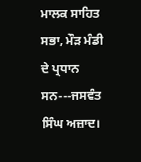ਮਾਲਕ ਸਾਹਿਤ ਸਭਾ, ਮੌੜ ਮੰਡੀ ਦੇ ਪ੍ਰਧਾਨ ਸਨ---ਜਸਵੰਤ ਸਿੰਘ ਅਜ਼ਾਦ।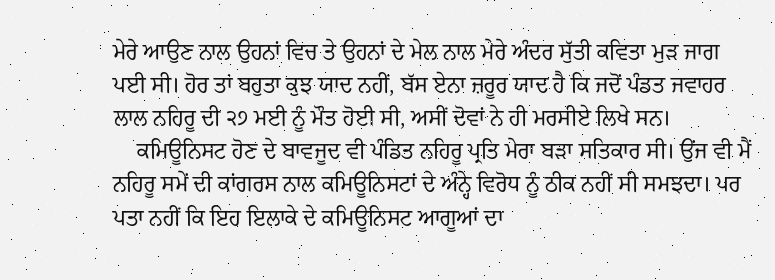ਮੇਰੇ ਆਉਣ ਨਾਲ ਉਹਨਾਂ ਵਿਚ ਤੇ ਉਹਨਾਂ ਦੇ ਮੇਲ ਨਾਲ ਮੇਰੇ ਅੰਦਰ ਸੁੱਤੀ ਕਵਿਤਾ ਮੁੜ ਜਾਗ ਪਈ ਸੀ। ਹੋਰ ਤਾਂ ਬਹੁਤਾ ਕੁਝ ਯਾਦ ਨਹੀਂ, ਬੱਸ ਏਨਾ ਜ਼ਰੂਰ ਯਾਦ ਹੈ ਕਿ ਜਦੋਂ ਪੰਡਤ ਜਵਾਹਰ ਲਾਲ ਨਹਿਰੂ ਦੀ ੨੭ ਮਈ ਨੂੰ ਮੌਤ ਹੋਈ ਸੀ, ਅਸੀਂ ਦੋਵਾਂ ਨੇ ਹੀ ਮਰਸੀਏ ਲਿਖੇ ਸਨ।
    ਕਮਿਊਨਿਸਟ ਹੋਣ ਦੇ ਬਾਵਜੂਦ ਵੀ ਪੰਡਿਤ ਨਹਿਰੂ ਪ੍ਰਤਿ ਮੇਰਾ ਬੜਾ ਸਤਿਕਾਰ ਸੀ। ਉਂਜ ਵੀ ਮੈਂ ਨਹਿਰੂ ਸਮੇਂ ਦੀ ਕਾਂਗਰਸ ਨਾਲ ਕਮਿਊਨਿਸਟਾਂ ਦੇ ਅੰਨ੍ਹੇ ਵਿਰੋਧ ਨੂੰ ਠੀਕ ਨਹੀਂ ਸੀ ਸਮਝਦਾ। ਪਰ ਪਤਾ ਨਹੀਂ ਕਿ ਇਹ ਇਲਾਕੇ ਦੇ ਕਮਿਊਨਿਸਟ ਆਗੂਆਂ ਦਾ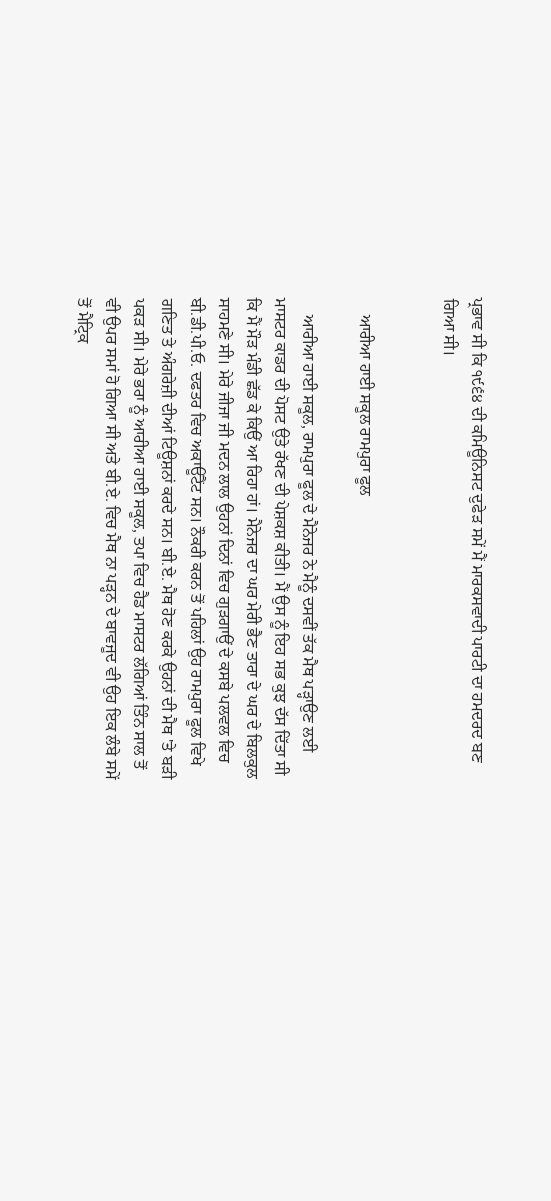ਪ੍ਰਭਾਵ ਸੀ ਕਿ ੧੯੬੪ ਦੀ ਕਮਿਊਨਿਸਟ ਦੁਫੇੜ ਸਮੇਂ ਮੈਂ ਮਾਰਕਸਵਾਦੀ ਪਾਰਟੀ ਦਾ ਹਮਦਰਦ ਬਣ ਗਿਆ ਸੀ।


    ਆਰੀਆ ਹਾਈ ਸਕੂਲ ਰਾਮਪੁਰਾ ਫੂਲ

    ਆਰੀਆ ਹਾਈ ਸਕੂਲ, ਰਾਮਪੁਰਾ ਫੂਲ ਦੇ ਮੈਨੇਜਰ ਨੇ ਮੈਨੂੰ ਦਸਵੀਂ ਤੱਕ ਮੈਥ ਪੜ੍ਹਾਉਣ ਲਈ ਮਾਸਟਰ ਕਾਡਰ ਦੀ ਪੋਸਟ ਉਤੇ ਰੱਖਣ ਦੀ ਪੇਸ਼ਕਸ਼ ਕੀਤੀ। ਮੈਂ ਉਸ ਨੂੰ ਇਹ ਸਭ ਕੁਝ ਦੱਸ ਦਿੱਤਾ ਸੀ ਕਿ ਮੈਂ ਮੌੜ ਮੰਡੀ ਛੱਡ ਕੇ ਕਿਉਂ ਆ ਰਿਹਾ ਹਾਂ। ਮੈਨੇਜਰ ਦਾ ਘਰ ਮੇਰੀ ਭੈਣ ਤਾਰਾ ਦੇ ਘਰ ਦੇ ਬਿਲਕੁਲ ਸਾਹਮਣੇ ਸੀ। ਮੇਰੇ ਜੀਜਾ ਜੀ ਮਦਨ ਲਾਲ ਉਹਨਾਂ ਦਿਨਾਂ ਵਿਚ ਗੁੜਗਾਉਂ ਦੇ ਕਸਬੇ ਪਲਵਲ ਵਿਚ ਬੀ.ਡੀ.ਪੀ.ਓ. ਦਫਤਰ ਵਿਚ ਅਕਾਊਂਟੈਂਟ ਸਨ। ਨੌਕਰੀ ਕਰਨ ਤੋਂ ਪਹਿਲਾਂ ਉਹ ਰਾਮਪੁਰਾ ਫੂਲ ਵਿਖੇ ਗਣਿਤ ਤੇ ਅੰਗਰੇਜ਼ੀ ਦੀਆਂ ਟਿਊਸ਼ਨਾਂ ਕਰਦੇ ਸਨ। ਬੀ.ਏ. ਮੈਥ ਹੋਣ ਕਰਕੇ ਉਹਨਾਂ ਦੀ ਮੈਥ 'ਤੇ ਬੜੀ ਪਕੜ ਸੀ। ਮੇਰੇ ਭਰਾ ਨੂੰ ਆਰੀਆ ਹਾਈ ਸਕੂਲ, ਤਪਾ ਵਿਚ ਹੈਡ ਮਾਸਟਰ ਲੱਗਿਆਂ ਤਿੰਨ ਸਾਲ ਤੋਂ ਵੀ ਉਪਰ ਸਮਾਂ ਹੋ ਗਿਆ ਸੀ ਅਤੇ ਬੀ.ਏ. ਵਿਚ ਮੈਥ ਨਾ ਪੜ੍ਹਨ ਦੇ ਬਾਵਜੂਦ ਵੀ ਉਹ ਇਕ ਲੰਬੇ ਸਮੇਂ ਤੋਂ ਮੈਟ੍ਰਿਕ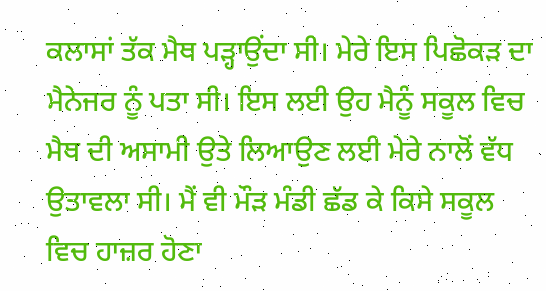ਕਲਾਸਾਂ ਤੱਕ ਮੈਥ ਪੜ੍ਹਾਉਂਦਾ ਸੀ। ਮੇਰੇ ਇਸ ਪਿਛੋਕੜ ਦਾ ਮੈਨੇਜਰ ਨੂੰ ਪਤਾ ਸੀ। ਇਸ ਲਈ ਉਹ ਮੈਨੂੰ ਸਕੂਲ ਵਿਚ ਮੈਥ ਦੀ ਅਸਾਮੀ ਉਤੇ ਲਿਆਉਣ ਲਈ ਮੇਰੇ ਨਾਲੋਂ ਵੱਧ ਉਤਾਵਲਾ ਸੀ। ਮੈਂ ਵੀ ਮੌੜ ਮੰਡੀ ਛੱਡ ਕੇ ਕਿਸੇ ਸਕੂਲ ਵਿਚ ਹਾਜ਼ਰ ਹੋਣਾ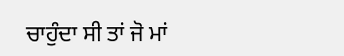ਚਾਹੁੰਦਾ ਸੀ ਤਾਂ ਜੋ ਮਾਂ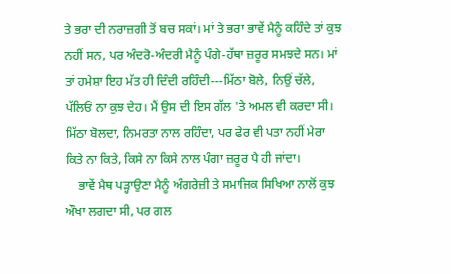ਤੇ ਭਰਾ ਦੀ ਨਰਾਜ਼ਗੀ ਤੋਂ ਬਚ ਸਕਾਂ। ਮਾਂ ਤੇ ਭਰਾ ਭਾਵੇਂ ਮੈਨੂੰ ਕਹਿੰਦੇ ਤਾਂ ਕੁਝ ਨਹੀਂ ਸਨ, ਪਰ ਅੰਦਰੋ-ਅੰਦਰੀ ਮੈਨੂੰ ਪੰਗੇ-ਹੱਥਾ ਜ਼ਰੂਰ ਸਮਝਦੇ ਸਨ। ਮਾਂ ਤਾਂ ਹਮੇਸ਼ਾ ਇਹ ਮੱਤ ਹੀ ਦਿੰਦੀ ਰਹਿੰਦੀ---ਮਿੱਠਾ ਬੋਲੇ, ਨਿਉਂ ਚੱਲੇ, ਪੱਲਿਓਂ ਨਾ ਕੁਝ ਦੇਹ। ਮੈਂ ਉਸ ਦੀ ਇਸ ਗੱਲ 'ਤੇ ਅਮਲ ਵੀ ਕਰਦਾ ਸੀ। ਮਿੱਠਾ ਬੋਲਦਾ, ਨਿਮਰਤਾ ਨਾਲ ਰਹਿੰਦਾ, ਪਰ ਫੇਰ ਵੀ ਪਤਾ ਨਹੀਂ ਮੇਰਾ ਕਿਤੇ ਨਾ ਕਿਤੇ, ਕਿਸੇ ਨਾ ਕਿਸੇ ਨਾਲ ਪੰਗਾ ਜ਼ਰੂਰ ਪੈ ਹੀ ਜਾਂਦਾ।
    ਭਾਵੇਂ ਮੈਥ ਪੜ੍ਹਾਉਣਾ ਮੈਨੂੰ ਅੰਗਰੇਜ਼ੀ ਤੇ ਸਮਾਜਿਕ ਸਿਖਿਆ ਨਾਲੋਂ ਕੁਝ ਔਖਾ ਲਗਦਾ ਸੀ, ਪਰ ਗਲ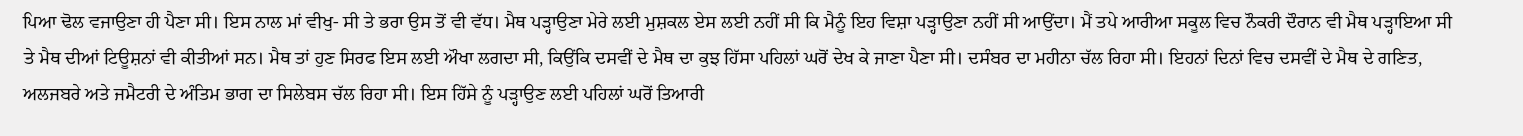ਪਿਆ ਢੋਲ ਵਜਾਉਣਾ ਹੀ ਪੈਣਾ ਸੀ। ਇਸ ਨਾਲ ਮਾਂ ਵੀਖੁ- ਸੀ ਤੇ ਭਰਾ ਉਸ ਤੋਂ ਵੀ ਵੱਧ। ਮੈਥ ਪੜ੍ਹਾਉਣਾ ਮੇਰੇ ਲਈ ਮੁਸ਼ਕਲ ਏਸ ਲਈ ਨਹੀਂ ਸੀ ਕਿ ਮੈਨੂੰ ਇਹ ਵਿਸ਼ਾ ਪੜ੍ਹਾਉਣਾ ਨਹੀਂ ਸੀ ਆਉਂਦਾ। ਮੈਂ ਤਪੇ ਆਰੀਆ ਸਕੂਲ ਵਿਚ ਨੌਕਰੀ ਦੌਰਾਨ ਵੀ ਮੈਥ ਪੜ੍ਹਾਇਆ ਸੀ ਤੇ ਮੈਥ ਦੀਆਂ ਟਿਊਸ਼ਨਾਂ ਵੀ ਕੀਤੀਆਂ ਸਨ। ਮੈਥ ਤਾਂ ਹੁਣ ਸਿਰਫ ਇਸ ਲਈ ਔਖਾ ਲਗਦਾ ਸੀ, ਕਿਉਂਕਿ ਦਸਵੀਂ ਦੇ ਮੈਥ ਦਾ ਕੁਝ ਹਿੱਸਾ ਪਹਿਲਾਂ ਘਰੋਂ ਦੇਖ ਕੇ ਜਾਣਾ ਪੈਣਾ ਸੀ। ਦਸੰਬਰ ਦਾ ਮਹੀਨਾ ਚੱਲ ਰਿਹਾ ਸੀ। ਇਹਨਾਂ ਦਿਨਾਂ ਵਿਚ ਦਸਵੀਂ ਦੇ ਮੈਥ ਦੇ ਗਣਿਤ, ਅਲਜਬਰੇ ਅਤੇ ਜਮੈਟਰੀ ਦੇ ਅੰਤਿਮ ਭਾਗ ਦਾ ਸਿਲੇਬਸ ਚੱਲ ਰਿਹਾ ਸੀ। ਇਸ ਹਿੱਸੇ ਨੂੰ ਪੜ੍ਹਾਉਣ ਲਈ ਪਹਿਲਾਂ ਘਰੋਂ ਤਿਆਰੀ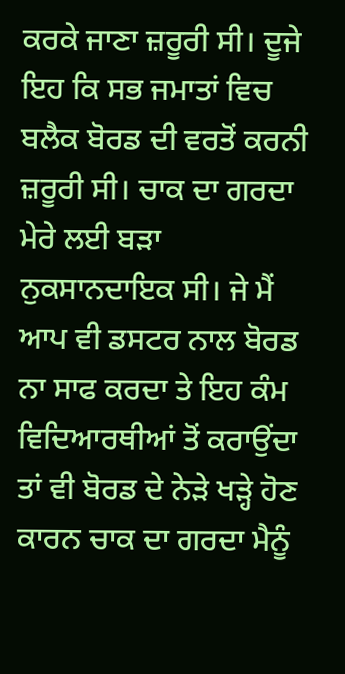ਕਰਕੇ ਜਾਣਾ ਜ਼ਰੂਰੀ ਸੀ। ਦੂਜੇ ਇਹ ਕਿ ਸਭ ਜਮਾਤਾਂ ਵਿਚ ਬਲੈਕ ਬੋਰਡ ਦੀ ਵਰਤੋਂ ਕਰਨੀ ਜ਼ਰੂਰੀ ਸੀ। ਚਾਕ ਦਾ ਗਰਦਾ ਮੇਰੇ ਲਈ ਬੜਾ ਨੁਕਸਾਨਦਾਇਕ ਸੀ। ਜੇ ਮੈਂ ਆਪ ਵੀ ਡਸਟਰ ਨਾਲ ਬੋਰਡ ਨਾ ਸਾਫ ਕਰਦਾ ਤੇ ਇਹ ਕੰਮ ਵਿਦਿਆਰਥੀਆਂ ਤੋਂ ਕਰਾਉਂਦਾ ਤਾਂ ਵੀ ਬੋਰਡ ਦੇ ਨੇੜੇ ਖੜ੍ਹੇ ਹੋਣ ਕਾਰਨ ਚਾਕ ਦਾ ਗਰਦਾ ਮੈਨੂੰ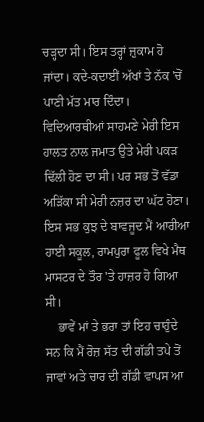ਚੜ੍ਹਦਾ ਸੀ। ਇਸ ਤਰ੍ਹਾਂ ਜ਼ੁਕਾਮ ਹੋ ਜਾਂਦਾ। ਕਦੇ-ਕਦਾਈਂ ਅੱਖਾਂ ਤੇ ਨੱਕ 'ਚੋਂ ਪਾਣੀ ਮੱਤ ਮਾਰ ਦਿੰਦਾ। ਵਿਦਿਆਰਥੀਆਂ ਸਾਹਮਣੇ ਮੇਰੀ ਇਸ ਹਾਲਤ ਨਾਲ ਜਮਾਤ ਉਤੇ ਮੇਰੀ ਪਕੜ ਢਿੱਲੀ ਹੋਣ ਦਾ ਸੀ। ਪਰ ਸਭ ਤੋਂ ਵੱਡਾ ਅੜਿੱਕਾ ਸੀ ਮੇਰੀ ਨਜ਼ਰ ਦਾ ਘੱਟ ਹੋਣਾ। ਇਸ ਸਭ ਕੁਝ ਦੇ ਬਾਵਜੂਦ ਮੈਂ ਆਰੀਆ ਹਾਈ ਸਕੂਲ, ਰਾਮਪੁਰਾ ਫੂਲ ਵਿਖੇ ਮੈਥ ਮਾਸਟਰ ਦੇ ਤੌਰ 'ਤੇ ਹਾਜ਼ਰ ਹੋ ਗਿਆ ਸੀ।
    ਭਾਵੇਂ ਮਾਂ ਤੇ ਭਰਾ ਤਾਂ ਇਹ ਚਾਹੁੰਦੇ ਸਨ ਕਿ ਮੈਂ ਰੋਜ਼ ਸੱਤ ਦੀ ਗੱਡੀ ਤਪੇ ਤੋਂ ਜਾਵਾਂ ਅਤੇ ਚਾਰ ਦੀ ਗੱਡੀ ਵਾਪਸ ਆ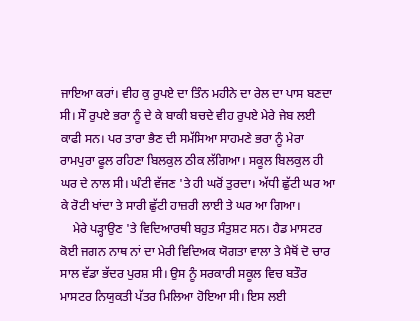ਜਾਇਆ ਕਰਾਂ। ਵੀਹ ਕੁ ਰੁਪਏ ਦਾ ਤਿੰਨ ਮਹੀਨੇ ਦਾ ਰੇਲ ਦਾ ਪਾਸ ਬਣਦਾ ਸੀ। ਸੌ ਰੁਪਏ ਭਰਾ ਨੂੰ ਦੇ ਕੇ ਬਾਕੀ ਬਚਦੇ ਵੀਹ ਰੁਪਏ ਮੇਰੇ ਜੇਬ ਲਈ ਕਾਫੀ ਸਨ। ਪਰ ਤਾਰਾ ਭੈਣ ਦੀ ਸਮੱਸਿਆ ਸਾਹਮਣੇ ਭਰਾ ਨੂੰ ਮੇਰਾ ਰਾਮਪੁਰਾ ਫੂਲ ਰਹਿਣਾ ਬਿਲਕੁਲ ਠੀਕ ਲੱਗਿਆ। ਸਕੂਲ ਬਿਲਕੁਲ ਹੀ ਘਰ ਦੇ ਨਾਲ ਸੀ। ਘੰਟੀ ਵੱਜਣ 'ਤੇ ਹੀ ਘਰੋਂ ਤੁਰਦਾ। ਅੱਧੀ ਛੁੱਟੀ ਘਰ ਆ ਕੇ ਰੋਟੀ ਖਾਂਦਾ ਤੇ ਸਾਰੀ ਛੁੱਟੀ ਹਾਜ਼ਰੀ ਲਾਈ ਤੇ ਘਰ ਆ ਗਿਆ।
    ਮੇਰੇ ਪੜ੍ਹਾਉਣ 'ਤੇ ਵਿਦਿਆਰਥੀ ਬਹੁਤ ਸੰਤੁਸ਼ਟ ਸਨ। ਹੈਡ ਮਾਸਟਰ ਕੋਈ ਜਗਨ ਨਾਥ ਨਾਂ ਦਾ ਮੇਰੀ ਵਿਦਿਅਕ ਯੋਗਤਾ ਵਾਲਾ ਤੇ ਮੈਥੋਂ ਦੋ ਚਾਰ ਸਾਲ ਵੱਡਾ ਭੱਦਰ ਪੁਰਸ਼ ਸੀ। ਉਸ ਨੂੰ ਸਰਕਾਰੀ ਸਕੂਲ ਵਿਚ ਬਤੌਰ ਮਾਸਟਰ ਨਿਯੁਕਤੀ ਪੱਤਰ ਮਿਲਿਆ ਹੋਇਆ ਸੀ। ਇਸ ਲਈ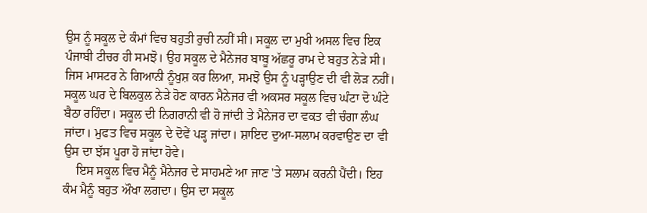ਉਸ ਨੂੰ ਸਕੂਲ ਦੇ ਕੰਮਾਂ ਵਿਚ ਬਹੁਤੀ ਰੁਚੀ ਨਹੀਂ ਸੀ। ਸਕੂਲ ਦਾ ਮੁਖੀ ਅਸਲ ਵਿਚ ਇਕ ਪੰਜਾਬੀ ਟੀਚਰ ਹੀ ਸਮਝੋ। ਉਹ ਸਕੂਲ ਦੇ ਮੈਨੇਜਰ ਬਾਬੂ ਅੱਛਰੂ ਰਾਮ ਦੇ ਬਹੁਤ ਨੇੜੇ ਸੀ। ਜਿਸ ਮਾਸਟਰ ਨੇ ਗਿਆਨੀ ਨੂੰਖੁਸ਼ ਕਰ ਲਿਆ, ਸਮਝੋ ਉਸ ਨੂੰ ਪੜ੍ਹਾਉਣ ਦੀ ਵੀ ਲੋੜ ਨਹੀਂ। ਸਕੂਲ ਘਰ ਦੇ ਬਿਲਕੁਲ ਨੇੜੇ ਹੋਣ ਕਾਰਨ ਮੈਨੇਜਰ ਵੀ ਅਕਸਰ ਸਕੂਲ ਵਿਚ ਘੰਟਾ ਦੋ ਘੰਟੇ ਬੈਠਾ ਰਹਿੰਦਾ। ਸਕੂਲ ਦੀ ਨਿਗਰਾਨੀ ਵੀ ਹੋ ਜਾਂਦੀ ਤੇ ਮੈਨੇਜਰ ਦਾ ਵਕਤ ਵੀ ਚੰਗਾ ਲੰਘ ਜਾਂਦਾ। ਮੁਫਤ ਵਿਚ ਸਕੂਲ ਦੇ ਦੋਵੇਂ ਪੜ੍ਹ ਜਾਂਦਾ। ਸ਼ਾਇਦ ਦੁਆ-ਸਲਾਮ ਕਰਵਾਉਣ ਦਾ ਵੀ ਉਸ ਦਾ ਝੱਸ ਪੂਰਾ ਹੋ ਜਾਂਦਾ ਹੋਵੇ।
    ਇਸ ਸਕੂਲ ਵਿਚ ਮੈਨੂੰ ਮੈਨੇਜਰ ਦੇ ਸਾਹਮਣੇ ਆ ਜਾਣ 'ਤੇ ਸਲਾਮ ਕਰਨੀ ਪੈਂਦੀ। ਇਹ ਕੰਮ ਮੈਨੂੰ ਬਹੁਤ ਔਖਾ ਲਗਦਾ। ਉਸ ਦਾ ਸਕੂਲ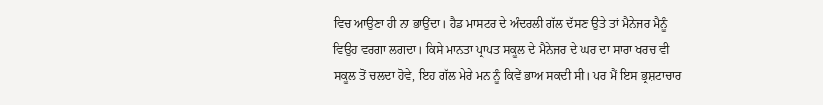ਵਿਚ ਆਉਣਾ ਹੀ ਨਾ ਭਾਉਂਦਾ। ਹੈਡ ਮਾਸਟਰ ਦੇ ਅੰਦਰਲੀ ਗੱਲ ਦੱਸਣ ਉਤੇ ਤਾਂ ਮੈਨੇਜਰ ਮੈਨੂੰ ਵਿਉਹ ਵਰਗਾ ਲਗਦਾ। ਕਿਸੇ ਮਾਨਤਾ ਪ੍ਰਾਪਤ ਸਕੂਲ ਦੇ ਮੈਨੇਜਰ ਦੇ ਘਰ ਦਾ ਸਾਰਾ ਖਰਚ ਵੀ ਸਕੂਲ ਤੋਂ ਚਲਦਾ ਹੋਵੇ, ਇਹ ਗੱਲ ਮੇਰੇ ਮਨ ਨੂੰ ਕਿਵੇਂ ਭਾਅ ਸਕਦੀ ਸੀ। ਪਰ ਮੈਂ ਇਸ ਭ੍ਰਸ਼ਟਾਚਾਰ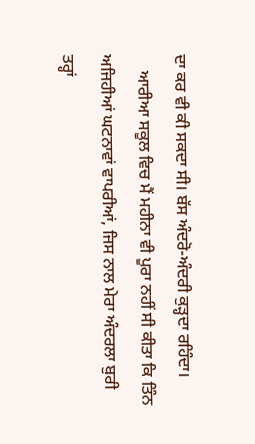ਦਾ ਕਰ ਵੀ ਕੀ ਸਕਦਾ ਸੀ। ਬੱਸ ਅੰਦਰੋ-ਅੰਦਰੀ ਕੁੜ੍ਹਦਾ ਰਹਿੰਦਾ।
    ਆਰੀਆ ਸਕੂਲ ਵਿਚ ਮੈਂ ਮਹੀਨਾ ਵੀ ਪੂਰਾ ਨਹੀਂ ਸੀ ਕੀਤਾ ਕਿ ਤਿੰਨ ਅਜਿਹੀਆਂ ਘਟਨਾਵਾਂ ਵਾਪਰੀਆਂ, ਜਿਸ ਨਾਲ ਮੇਰਾ ਅੰਦਰਲਾ ਬੁਰੀ ਤਰ੍ਹਾਂ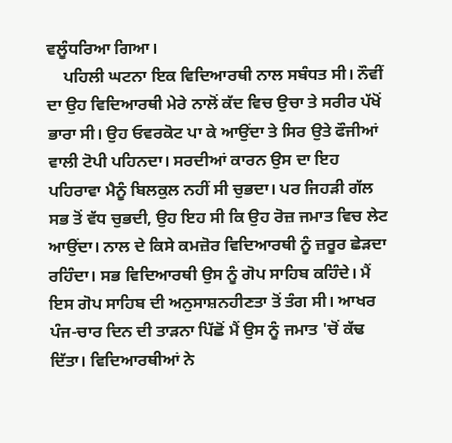ਵਲੂੰਧਰਿਆ ਗਿਆ।
    ਪਹਿਲੀ ਘਟਨਾ ਇਕ ਵਿਦਿਆਰਥੀ ਨਾਲ ਸਬੰਧਤ ਸੀ। ਨੌਵੀਂ ਦਾ ਉਹ ਵਿਦਿਆਰਥੀ ਮੇਰੇ ਨਾਲੋਂ ਕੱਦ ਵਿਚ ਉਚਾ ਤੇ ਸਰੀਰ ਪੱਖੋਂ ਭਾਰਾ ਸੀ। ਉਹ ਓਵਰਕੋਟ ਪਾ ਕੇ ਆਉਂਦਾ ਤੇ ਸਿਰ ਉਤੇ ਫੌਜੀਆਂ ਵਾਲੀ ਟੋਪੀ ਪਹਿਨਦਾ। ਸਰਦੀਆਂ ਕਾਰਨ ਉਸ ਦਾ ਇਹ ਪਹਿਰਾਵਾ ਮੈਨੂੰ ਬਿਲਕੁਲ ਨਹੀਂ ਸੀ ਚੁਭਦਾ। ਪਰ ਜਿਹੜੀ ਗੱਲ ਸਭ ਤੋਂ ਵੱਧ ਚੁਭਦੀ, ਉਹ ਇਹ ਸੀ ਕਿ ਉਹ ਰੋਜ਼ ਜਮਾਤ ਵਿਚ ਲੇਟ ਆਉਂਦਾ। ਨਾਲ ਦੇ ਕਿਸੇ ਕਮਜ਼ੋਰ ਵਿਦਿਆਰਥੀ ਨੂੰ ਜ਼ਰੂਰ ਛੇੜਦਾ ਰਹਿੰਦਾ। ਸਭ ਵਿਦਿਆਰਥੀ ਉਸ ਨੂੰ ਗੋਪ ਸਾਹਿਬ ਕਹਿੰਦੇ। ਮੈਂ ਇਸ ਗੋਪ ਸਾਹਿਬ ਦੀ ਅਨੁਸਾਸ਼ਨਹੀਣਤਾ ਤੋਂ ਤੰਗ ਸੀ। ਆਖਰ ਪੰਜ-ਚਾਰ ਦਿਨ ਦੀ ਤਾੜਨਾ ਪਿੱਛੋਂ ਮੈਂ ਉਸ ਨੂੰ ਜਮਾਤ 'ਚੋਂ ਕੱਢ ਦਿੱਤਾ। ਵਿਦਿਆਰਥੀਆਂ ਨੇ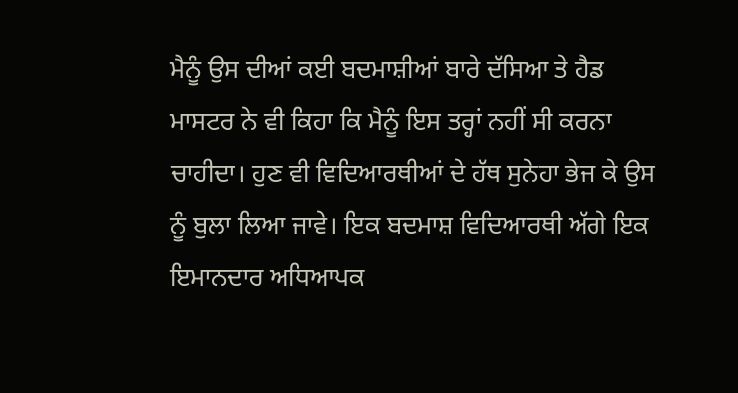ਮੈਨੂੰ ਉਸ ਦੀਆਂ ਕਈ ਬਦਮਾਸ਼ੀਆਂ ਬਾਰੇ ਦੱਸਿਆ ਤੇ ਹੈਡ ਮਾਸਟਰ ਨੇ ਵੀ ਕਿਹਾ ਕਿ ਮੈਨੂੰ ਇਸ ਤਰ੍ਹਾਂ ਨਹੀਂ ਸੀ ਕਰਨਾ ਚਾਹੀਦਾ। ਹੁਣ ਵੀ ਵਿਦਿਆਰਥੀਆਂ ਦੇ ਹੱਥ ਸੁਨੇਹਾ ਭੇਜ ਕੇ ਉਸ ਨੂੰ ਬੁਲਾ ਲਿਆ ਜਾਵੇ। ਇਕ ਬਦਮਾਸ਼ ਵਿਦਿਆਰਥੀ ਅੱਗੇ ਇਕ ਇਮਾਨਦਾਰ ਅਧਿਆਪਕ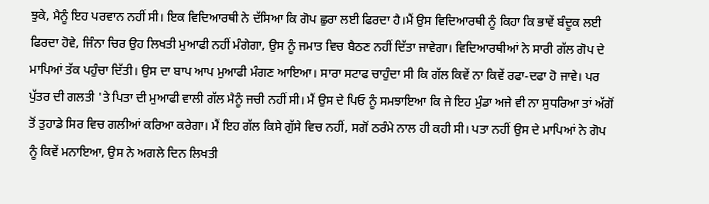ਝੁਕੇ, ਮੈਨੂੰ ਇਹ ਪਰਵਾਨ ਨਹੀਂ ਸੀ। ਇਕ ਵਿਦਿਆਰਥੀ ਨੇ ਦੱਸਿਆ ਕਿ ਗੋਪ ਛੁਰਾ ਲਈ ਫਿਰਦਾ ਹੈ।ਮੈਂ ਉਸ ਵਿਦਿਆਰਥੀ ਨੂੰ ਕਿਹਾ ਕਿ ਭਾਵੇਂ ਬੰਦੂਕ ਲਈ ਫਿਰਦਾ ਹੋਵੇ, ਜਿੰਨਾ ਚਿਰ ਉਹ ਲਿਖਤੀ ਮੁਆਫੀ ਨਹੀਂ ਮੰਗੇਗਾ, ਉਸ ਨੂੰ ਜਮਾਤ ਵਿਚ ਬੈਠਣ ਨਹੀਂ ਦਿੱਤਾ ਜਾਵੇਗਾ। ਵਿਦਿਆਰਥੀਆਂ ਨੇ ਸਾਰੀ ਗੱਲ ਗੋਪ ਦੇ ਮਾਪਿਆਂ ਤੱਕ ਪਹੁੰਚਾ ਦਿੱਤੀ। ਉਸ ਦਾ ਬਾਪ ਆਪ ਮੁਆਫੀ ਮੰਗਣ ਆਇਆ। ਸਾਰਾ ਸਟਾਫ ਚਾਹੁੰਦਾ ਸੀ ਕਿ ਗੱਲ ਕਿਵੇਂ ਨਾ ਕਿਵੇਂ ਰਫਾ-ਦਫਾ ਹੋ ਜਾਵੇ। ਪਰ ਪੁੱਤਰ ਦੀ ਗਲਤੀ 'ਤੇ ਪਿਤਾ ਦੀ ਮੁਆਫੀ ਵਾਲੀ ਗੱਲ ਮੈਨੂੰ ਜਚੀ ਨਹੀਂ ਸੀ। ਮੈਂ ਉਸ ਦੇ ਪਿਓ ਨੂੰ ਸਮਝਾਇਆ ਕਿ ਜੇ ਇਹ ਮੁੰਡਾ ਅਜੇ ਵੀ ਨਾ ਸੁਧਰਿਆ ਤਾਂ ਅੱਗੋਂ ਤੋਂ ਤੁਹਾਡੇ ਸਿਰ ਵਿਚ ਗਲੀਆਂ ਕਰਿਆ ਕਰੇਗਾ। ਮੈਂ ਇਹ ਗੱਲ ਕਿਸੇ ਗੁੱਸੇ ਵਿਚ ਨਹੀਂ, ਸਗੋਂ ਠਰੰਮੇ ਨਾਲ ਹੀ ਕਹੀ ਸੀ। ਪਤਾ ਨਹੀਂ ਉਸ ਦੇ ਮਾਪਿਆਂ ਨੇ ਗੋਪ ਨੂੰ ਕਿਵੇਂ ਮਨਾਇਆ, ਉਸ ਨੇ ਅਗਲੇ ਦਿਨ ਲਿਖਤੀ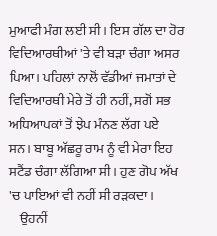ਮੁਆਫੀ ਮੰਗ ਲਈ ਸੀ। ਇਸ ਗੱਲ ਦਾ ਹੋਰ ਵਿਦਿਆਰਥੀਆਂ 'ਤੇ ਵੀ ਬੜਾ ਚੰਗਾ ਅਸਰ ਪਿਆ। ਪਹਿਲਾਂ ਨਾਲੋਂ ਵੱਡੀਆਂ ਜਮਾਤਾਂ ਦੇ ਵਿਦਿਆਰਥੀ ਮੇਰੇ ਤੋਂ ਹੀ ਨਹੀਂ, ਸਗੋਂ ਸਭ ਅਧਿਆਪਕਾਂ ਤੋਂ ਝੇਪ ਮੰਨਣ ਲੱਗ ਪਏ ਸਨ। ਬਾਬੂ ਅੱਛਰੂ ਰਾਮ ਨੂੰ ਵੀ ਮੇਰਾ ਇਹ ਸਟੈਂਡ ਚੰਗਾ ਲੱਗਿਆ ਸੀ। ਹੁਣ ਗੋਪ ਅੱਖ 'ਚ ਪਾਇਆਂ ਵੀ ਨਹੀਂ ਸੀ ਰੜਕਦਾ।
    ਉਹਨੀਂ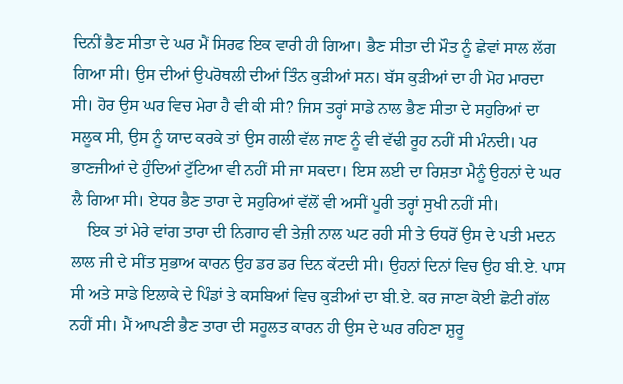ਦਿਨੀਂ ਭੈਣ ਸੀਤਾ ਦੇ ਘਰ ਮੈਂ ਸਿਰਫ ਇਕ ਵਾਰੀ ਹੀ ਗਿਆ। ਭੈਣ ਸੀਤਾ ਦੀ ਮੌਤ ਨੂੰ ਛੇਵਾਂ ਸਾਲ ਲੱਗ ਗਿਆ ਸੀ। ਉਸ ਦੀਆਂ ਉਪਰੋਥਲੀ ਦੀਆਂ ਤਿੰਨ ਕੁੜੀਆਂ ਸਨ। ਬੱਸ ਕੁੜੀਆਂ ਦਾ ਹੀ ਮੋਹ ਮਾਰਦਾ ਸੀ। ਹੋਰ ਉਸ ਘਰ ਵਿਚ ਮੇਰਾ ਹੈ ਵੀ ਕੀ ਸੀ? ਜਿਸ ਤਰ੍ਹਾਂ ਸਾਡੇ ਨਾਲ ਭੈਣ ਸੀਤਾ ਦੇ ਸਹੁਰਿਆਂ ਦਾ ਸਲੂਕ ਸੀ, ਉਸ ਨੂੰ ਯਾਦ ਕਰਕੇ ਤਾਂ ਉਸ ਗਲੀ ਵੱਲ ਜਾਣ ਨੂੰ ਵੀ ਵੱਢੀ ਰੂਹ ਨਹੀਂ ਸੀ ਮੰਨਦੀ। ਪਰ ਭਾਣਜੀਆਂ ਦੇ ਹੁੰਦਿਆਂ ਟੁੱਟਿਆ ਵੀ ਨਹੀਂ ਸੀ ਜਾ ਸਕਦਾ। ਇਸ ਲਈ ਦਾ ਰਿਸ਼ਤਾ ਮੈਨੂੰ ਉਹਨਾਂ ਦੇ ਘਰ ਲੈ ਗਿਆ ਸੀ। ਏਧਰ ਭੈਣ ਤਾਰਾ ਦੇ ਸਹੁਰਿਆਂ ਵੱਲੋਂ ਵੀ ਅਸੀਂ ਪੂਰੀ ਤਰ੍ਹਾਂ ਸੁਖੀ ਨਹੀਂ ਸੀ।
    ਇਕ ਤਾਂ ਮੇਰੇ ਵਾਂਗ ਤਾਰਾ ਦੀ ਨਿਗਾਹ ਵੀ ਤੇਜ਼ੀ ਨਾਲ ਘਟ ਰਹੀ ਸੀ ਤੇ ਓਧਰੋਂ ਉਸ ਦੇ ਪਤੀ ਮਦਨ ਲਾਲ ਜੀ ਦੇ ਸੀਂਤ ਸੁਭਾਅ ਕਾਰਨ ਉਹ ਡਰ ਡਰ ਦਿਨ ਕੱਟਦੀ ਸੀ। ਉਹਨਾਂ ਦਿਨਾਂ ਵਿਚ ਉਹ ਬੀ.ਏ. ਪਾਸ ਸੀ ਅਤੇ ਸਾਡੇ ਇਲਾਕੇ ਦੇ ਪਿੰਡਾਂ ਤੇ ਕਸਬਿਆਂ ਵਿਚ ਕੁੜੀਆਂ ਦਾ ਬੀ.ਏ. ਕਰ ਜਾਣਾ ਕੋਈ ਛੋਟੀ ਗੱਲ ਨਹੀਂ ਸੀ। ਮੈਂ ਆਪਣੀ ਭੈਣ ਤਾਰਾ ਦੀ ਸਹੂਲਤ ਕਾਰਨ ਹੀ ਉਸ ਦੇ ਘਰ ਰਹਿਣਾ ਸ਼ੁਰੂ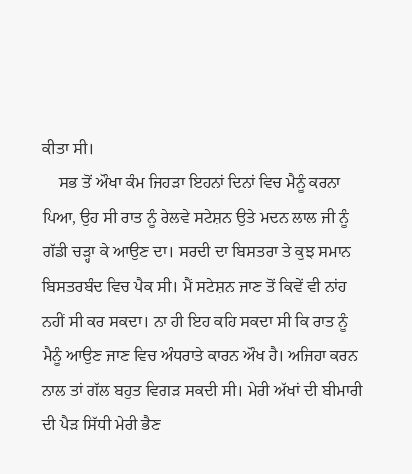ਕੀਤਾ ਸੀ।
    ਸਭ ਤੋਂ ਔਖਾ ਕੰਮ ਜਿਹੜਾ ਇਹਨਾਂ ਦਿਨਾਂ ਵਿਚ ਮੈਨੂੰ ਕਰਨਾ ਪਿਆ, ਉਹ ਸੀ ਰਾਤ ਨੂੰ ਰੇਲਵੇ ਸਟੇਸ਼ਨ ਉਤੇ ਮਦਨ ਲਾਲ ਜੀ ਨੂੰ ਗੱਡੀ ਚੜ੍ਹਾ ਕੇ ਆਉਣ ਦਾ। ਸਰਦੀ ਦਾ ਬਿਸਤਰਾ ਤੇ ਕੁਝ ਸਮਾਨ ਬਿਸਤਰਬੰਦ ਵਿਚ ਪੈਕ ਸੀ। ਮੈਂ ਸਟੇਸ਼ਨ ਜਾਣ ਤੋਂ ਕਿਵੇਂ ਵੀ ਨਾਂਹ ਨਹੀਂ ਸੀ ਕਰ ਸਕਦਾ। ਨਾ ਹੀ ਇਹ ਕਹਿ ਸਕਦਾ ਸੀ ਕਿ ਰਾਤ ਨੂੰ ਮੈਨੂੰ ਆਉਣ ਜਾਣ ਵਿਚ ਅੰਧਰਾਤੇ ਕਾਰਨ ਔਖ ਹੈ। ਅਜਿਹਾ ਕਰਨ ਨਾਲ ਤਾਂ ਗੱਲ ਬਹੁਤ ਵਿਗੜ ਸਕਦੀ ਸੀ। ਮੇਰੀ ਅੱਖਾਂ ਦੀ ਬੀਮਾਰੀ ਦੀ ਪੈੜ ਸਿੱਧੀ ਮੇਰੀ ਭੈਣ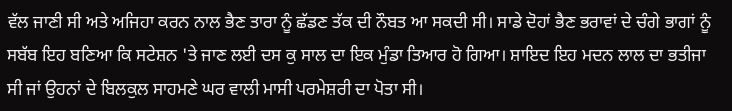ਵੱਲ ਜਾਣੀ ਸੀ ਅਤੇ ਅਜਿਹਾ ਕਰਨ ਨਾਲ ਭੈਣ ਤਾਰਾ ਨੂੰ ਛੱਡਣ ਤੱਕ ਦੀ ਨੌਬਤ ਆ ਸਕਦੀ ਸੀ। ਸਾਡੇ ਦੋਹਾਂ ਭੈਣ ਭਰਾਵਾਂ ਦੇ ਚੰਗੇ ਭਾਗਾਂ ਨੂੰ ਸਬੱਬ ਇਹ ਬਣਿਆ ਕਿ ਸਟੇਸ਼ਨ 'ਤੇ ਜਾਣ ਲਈ ਦਸ ਕੁ ਸਾਲ ਦਾ ਇਕ ਮੁੰਡਾ ਤਿਆਰ ਹੋ ਗਿਆ। ਸ਼ਾਇਦ ਇਹ ਮਦਨ ਲਾਲ ਦਾ ਭਤੀਜਾ ਸੀ ਜਾਂ ਉਹਨਾਂ ਦੇ ਬਿਲਕੁਲ ਸਾਹਮਣੇ ਘਰ ਵਾਲੀ ਮਾਸੀ ਪਰਮੇਸ਼ਰੀ ਦਾ ਪੋਤਾ ਸੀ।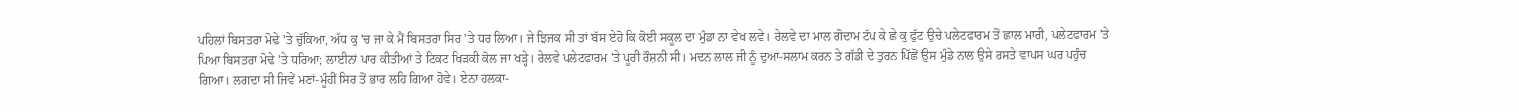ਪਹਿਲਾਂ ਬਿਸਤਰਾ ਮੋਢੇ 'ਤੇ ਚੁੱਕਿਆ, ਅੱਧ ਕੁ 'ਚ ਜਾ ਕੇ ਮੈਂ ਬਿਸਤਰਾ ਸਿਰ 'ਤੇ ਧਰ ਲਿਆ। ਜੇ ਝਿਜਕ ਸੀ ਤਾਂ ਬੱਸ ਏਹੋ ਕਿ ਕੋਈ ਸਕੂਲ ਦਾ ਮੁੰਡਾ ਨਾ ਵੇਖ ਲਵੇ। ਰੇਲਵੇ ਦਾ ਮਾਲ ਗੋਦਾਮ ਟੱਪ ਕੇ ਛੇ ਕੁ ਫੁੱਟ ਉਚੇ ਪਲੇਟਫਾਰਮ ਤੋਂ ਛਾਲ ਮਾਰੀ, ਪਲੇਟਫਾਰਮ 'ਤੇ ਪਿਆ ਬਿਸਤਰਾ ਮੋਢੇ 'ਤੇ ਧਰਿਆ; ਲਾਈਨਾਂ ਪਾਰ ਕੀਤੀਆਂ ਤੇ ਟਿਕਟ ਖਿੜਕੀ ਕੋਲ ਜਾ ਖੜ੍ਹੇ। ਰੇਲਵੇ ਪਲੇਟਫਾਰਮ 'ਤੇ ਪੂਰੀ ਰੌਸ਼ਨੀ ਸੀ। ਮਦਨ ਲਾਲ ਜੀ ਨੂੰ ਦੁਆ-ਸਲਾਮ ਕਰਨ ਤੇ ਗੱਡੀ ਦੇ ਤੁਰਨ ਪਿੱਛੋਂ ਉਸ ਮੁੰਡੇ ਨਾਲ ਉਸੇ ਰਸਤੇ ਵਾਪਸ ਘਰ ਪਹੁੰਚ ਗਿਆ। ਲਗਦਾ ਸੀ ਜਿਵੇਂ ਮਣਾਂ-ਮੂੰਹੀਂ ਸਿਰ ਤੋਂ ਭਾਰ ਲਹਿ ਗਿਆ ਹੋਵੇ। ਏਨਾ ਹਲਕਾ-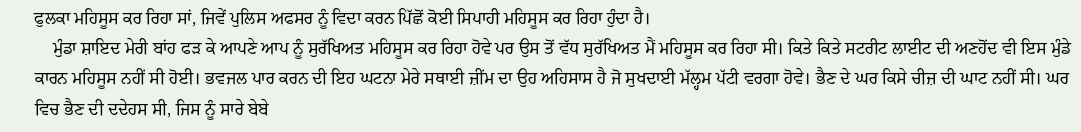ਫੁਲਕਾ ਮਹਿਸੂਸ ਕਰ ਰਿਹਾ ਸਾਂ, ਜਿਵੇਂ ਪੁਲਿਸ ਅਫਸਰ ਨੂੰ ਵਿਦਾ ਕਰਨ ਪਿੱਛੋਂ ਕੋਈ ਸਿਪਾਹੀ ਮਹਿਸੂਸ ਕਰ ਰਿਹਾ ਹੁੰਦਾ ਹੈ।
    ਮੁੰਡਾ ਸ਼ਾਇਦ ਮੇਰੀ ਬਾਂਹ ਫੜ ਕੇ ਆਪਣੇ ਆਪ ਨੂੰ ਸੁਰੱਖਿਅਤ ਮਹਿਸੂਸ ਕਰ ਰਿਹਾ ਹੋਵੇ ਪਰ ਉਸ ਤੋਂ ਵੱਧ ਸੁਰੱਖਿਅਤ ਮੈਂ ਮਹਿਸੂਸ ਕਰ ਰਿਹਾ ਸੀ। ਕਿਤੇ ਕਿਤੇ ਸਟਰੀਟ ਲਾਈਟ ਦੀ ਅਣਹੋਂਦ ਵੀ ਇਸ ਮੁੰਡੇ ਕਾਰਨ ਮਹਿਸੂਸ ਨਹੀਂ ਸੀ ਹੋਈ। ਭਵਜਲ ਪਾਰ ਕਰਨ ਦੀ ਇਹ ਘਟਨਾ ਮੇਰੇ ਸਥਾਈ ਜ਼ੀਂਮ ਦਾ ਉਹ ਅਹਿਸਾਸ ਹੈ ਜੋ ਸੁਖਦਾਈ ਮੱਲ੍ਹਮ ਪੱਟੀ ਵਰਗਾ ਹੋਵੇ। ਭੈਣ ਦੇ ਘਰ ਕਿਸੇ ਚੀਜ਼ ਦੀ ਘਾਟ ਨਹੀਂ ਸੀ। ਘਰ ਵਿਚ ਭੈਣ ਦੀ ਦਦੇਹਸ ਸੀ, ਜਿਸ ਨੂੰ ਸਾਰੇ ਬੇਬੇ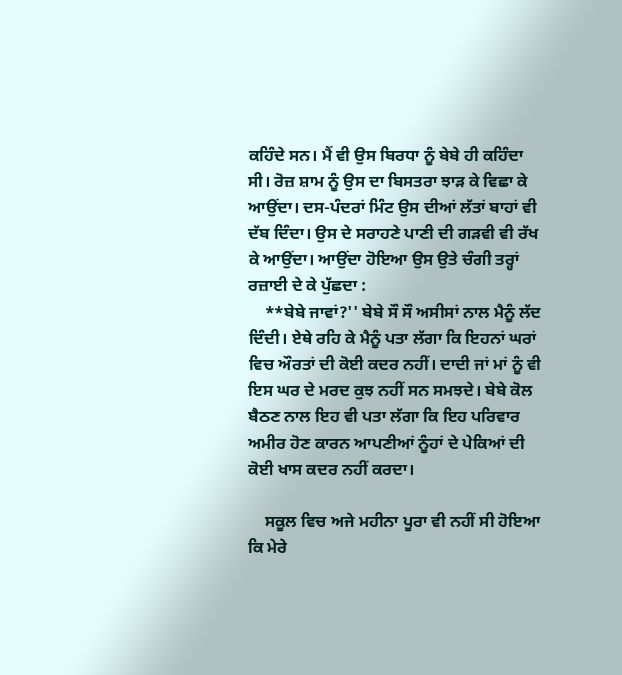ਕਹਿੰਦੇ ਸਨ। ਮੈਂ ਵੀ ਉਸ ਬਿਰਧਾ ਨੂੰ ਬੇਬੇ ਹੀ ਕਹਿੰਦਾ ਸੀ। ਰੋਜ਼ ਸ਼ਾਮ ਨੂੰ ਉਸ ਦਾ ਬਿਸਤਰਾ ਝਾੜ ਕੇ ਵਿਛਾ ਕੇ ਆਉਂਦਾ। ਦਸ-ਪੰਦਰਾਂ ਮਿੰਟ ਉਸ ਦੀਆਂ ਲੱਤਾਂ ਬਾਹਾਂ ਵੀ ਦੱਬ ਦਿੰਦਾ। ਉਸ ਦੇ ਸਰਾਹਣੇ ਪਾਣੀ ਦੀ ਗੜਵੀ ਵੀ ਰੱਖ ਕੇ ਆਉਂਦਾ। ਆਉਂਦਾ ਹੋਇਆ ਉਸ ਉਤੇ ਚੰਗੀ ਤਰ੍ਹਾਂ ਰਜ਼ਾਈ ਦੇ ਕੇ ਪੁੱਛਦਾ :
    **ਬੇਬੇ ਜਾਵਾਂ?'' ਬੇਬੇ ਸੌ ਸੌ ਅਸੀਸਾਂ ਨਾਲ ਮੈਨੂੰ ਲੱਦ ਦਿੰਦੀ। ਏਥੇ ਰਹਿ ਕੇ ਮੈਨੂੰ ਪਤਾ ਲੱਗਾ ਕਿ ਇਹਨਾਂ ਘਰਾਂ ਵਿਚ ਔਰਤਾਂ ਦੀ ਕੋਈ ਕਦਰ ਨਹੀਂ। ਦਾਦੀ ਜਾਂ ਮਾਂ ਨੂੰ ਵੀ ਇਸ ਘਰ ਦੇ ਮਰਦ ਕੁਝ ਨਹੀਂ ਸਨ ਸਮਝਦੇ। ਬੇਬੇ ਕੋਲ ਬੈਠਣ ਨਾਲ ਇਹ ਵੀ ਪਤਾ ਲੱਗਾ ਕਿ ਇਹ ਪਰਿਵਾਰ ਅਮੀਰ ਹੋਣ ਕਾਰਨ ਆਪਣੀਆਂ ਨੂੰਹਾਂ ਦੇ ਪੇਕਿਆਂ ਦੀ ਕੋਈ ਖਾਸ ਕਦਰ ਨਹੀਂ ਕਰਦਾ।

    ਸਕੂਲ ਵਿਚ ਅਜੇ ਮਹੀਨਾ ਪੂਰਾ ਵੀ ਨਹੀਂ ਸੀ ਹੋਇਆ ਕਿ ਮੇਰੇ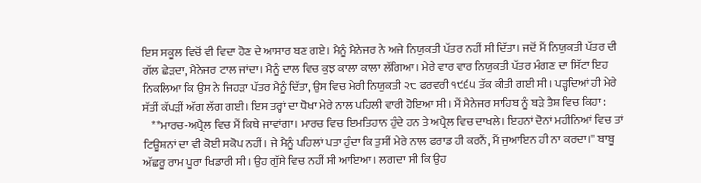ਇਸ ਸਕੂਲ ਵਿਚੋਂ ਵੀ ਵਿਦਾ ਹੋਣ ਦੇ ਆਸਾਰ ਬਣ ਗਏ। ਮੈਨੂੰ ਮੈਨੇਜਰ ਨੇ ਅਜੇ ਨਿਯੁਕਤੀ ਪੱਤਰ ਨਹੀਂ ਸੀ ਦਿੱਤਾ। ਜਦੋਂ ਮੈਂ ਨਿਯੁਕਤੀ ਪੱਤਰ ਦੀ ਗੱਲ ਛੇੜਦਾ, ਮੈਨੇਜਰ ਟਾਲ ਜਾਂਦਾ। ਮੈਨੂੰ ਦਾਲ ਵਿਚ ਕੁਝ ਕਾਲਾ ਕਾਲਾ ਲੱਗਿਆ। ਮੇਰੇ ਵਾਰ ਵਾਰ ਨਿਯੁਕਤੀ ਪੱਤਰ ਮੰਗਣ ਦਾ ਸਿੱਟਾ ਇਹ ਨਿਕਲਿਆ ਕਿ ਉਸ ਨੇ ਜਿਹੜਾ ਪੱਤਰ ਮੈਨੂੰ ਦਿੱਤਾ, ਉਸ ਵਿਚ ਮੇਰੀ ਨਿਯੁਕਤੀ ੨੮ ਫਰਵਰੀ ੧੯੬੫ ਤੱਕ ਕੀਤੀ ਗਈ ਸੀ। ਪੜ੍ਹਦਿਆਂ ਹੀ ਮੇਰੇ ਸੱਤੀਂ ਕੱਪੜੀਂ ਅੱਗ ਲੱਗ ਗਈ। ਇਸ ਤਰ੍ਹਾਂ ਦਾ ਧੋਖਾ ਮੇਰੇ ਨਾਲ ਪਹਿਲੀ ਵਾਰੀ ਹੋਇਆ ਸੀ। ਮੈਂ ਮੈਨੇਜਰ ਸਾਹਿਬ ਨੂੰ ਬੜੇ ਤੈਸ਼ ਵਿਚ ਕਿਹਾ :
    **ਮਾਰਚ-ਅਪ੍ਰੈਲ ਵਿਚ ਮੈਂ ਕਿਥੇ ਜਾਵਾਂਗਾ। ਮਾਰਚ ਵਿਚ ਇਮਤਿਹਾਨ ਹੁੰਦੇ ਹਨ ਤੇ ਅਪ੍ਰੈਲ ਵਿਚ ਦਾਖਲੇ। ਇਹਨਾਂ ਦੋਨਾਂ ਮਹੀਨਿਆਂ ਵਿਚ ਤਾਂ ਟਿਊਸ਼ਨਾਂ ਦਾ ਵੀ ਕੋਈ ਸਕੋਪ ਨਹੀਂ। ਜੇ ਮੈਨੂੰ ਪਹਿਲਾਂ ਪਤਾ ਹੁੰਦਾ ਕਿ ਤੁਸੀਂ ਮੇਰੇ ਨਾਲ ਫਰਾਡ ਹੀ ਕਰਨੈਂ, ਮੈਂ ਜੁਆਇਨ ਹੀ ਨਾ ਕਰਦਾ।'' ਬਾਬੂ ਅੱਛਰੂ ਰਾਮ ਪੂਰਾ ਖਿਡਾਰੀ ਸੀ। ਉਹ ਗੁੱਸੇ ਵਿਚ ਨਹੀਂ ਸੀ ਆਇਆ। ਲਗਦਾ ਸੀ ਕਿ ਉਹ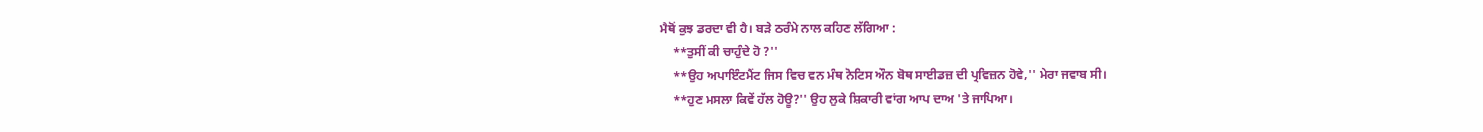ਮੈਥੋਂ ਕੁਝ ਡਰਦਾ ਵੀ ਹੈ। ਬੜੇ ਠਰੰਮੇ ਨਾਲ ਕਹਿਣ ਲੱਗਿਆ :
    **ਤੁਸੀਂ ਕੀ ਚਾਹੁੰਦੇ ਹੋ ?''
    **ਉਹ ਅਪਾਇੰਟਮੈਂਟ ਜਿਸ ਵਿਚ ਵਨ ਮੰਥ ਨੋਟਿਸ ਔਨ ਬੋਥ ਸਾਈਡਜ਼ ਦੀ ਪ੍ਰਵਿਜ਼ਨ ਹੋਵੇ,'' ਮੇਰਾ ਜਵਾਬ ਸੀ।
    **ਹੁਣ ਮਸਲਾ ਕਿਵੇਂ ਹੱਲ ਹੋਊ?'' ਉਹ ਲੁਕੇ ਸ਼ਿਕਾਰੀ ਵਾਂਗ ਆਪ ਦਾਅ 'ਤੇ ਜਾਪਿਆ।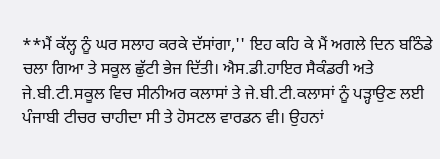**ਮੈਂ ਕੱਲ੍ਹ ਨੂੰ ਘਰ ਸਲਾਹ ਕਰਕੇ ਦੱਸਾਂਗਾ,'' ਇਹ ਕਹਿ ਕੇ ਮੈਂ ਅਗਲੇ ਦਿਨ ਬਠਿੰਡੇ ਚਲਾ ਗਿਆ ਤੇ ਸਕੂਲ ਛੁੱਟੀ ਭੇਜ ਦਿੱਤੀ। ਐਸ.ਡੀ.ਹਾਇਰ ਸੈਕੰਡਰੀ ਅਤੇ ਜੇ.ਬੀ.ਟੀ.ਸਕੂਲ ਵਿਚ ਸੀਨੀਅਰ ਕਲਾਸਾਂ ਤੇ ਜੇ.ਬੀ.ਟੀ.ਕਲਾਸਾਂ ਨੂੰ ਪੜ੍ਹਾਉਣ ਲਈ ਪੰਜਾਬੀ ਟੀਚਰ ਚਾਹੀਦਾ ਸੀ ਤੇ ਹੋਸਟਲ ਵਾਰਡਨ ਵੀ। ਉਹਨਾਂ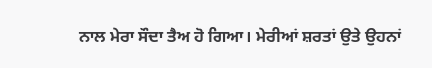ਨਾਲ ਮੇਰਾ ਸੌਦਾ ਤੈਅ ਹੋ ਗਿਆ। ਮੇਰੀਆਂ ਸ਼ਰਤਾਂ ਉਤੇ ਉਹਨਾਂ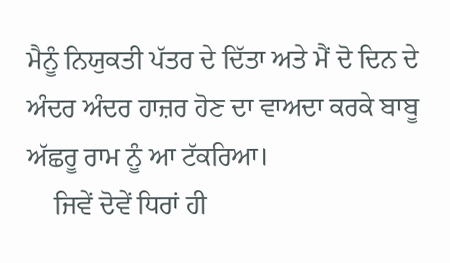ਮੈਨੂੰ ਨਿਯੁਕਤੀ ਪੱਤਰ ਦੇ ਦਿੱਤਾ ਅਤੇ ਮੈਂ ਦੋ ਦਿਨ ਦੇ ਅੰਦਰ ਅੰਦਰ ਹਾਜ਼ਰ ਹੋਣ ਦਾ ਵਾਅਦਾ ਕਰਕੇ ਬਾਬੂ ਅੱਛਰੂ ਰਾਮ ਨੂੰ ਆ ਟੱਕਰਿਆ।
    ਜਿਵੇਂ ਦੋਵੇਂ ਧਿਰਾਂ ਹੀ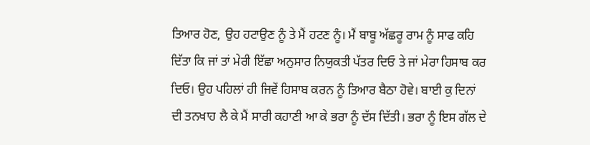ਤਿਆਰ ਹੋਣ, ਉਹ ਹਟਾਉਣ ਨੂੰ ਤੇ ਮੈਂ ਹਟਣ ਨੂੰ। ਮੈਂ ਬਾਬੂ ਅੱਛਰੂ ਰਾਮ ਨੂੰ ਸਾਫ ਕਹਿ ਦਿੱਤਾ ਕਿ ਜਾਂ ਤਾਂ ਮੇਰੀ ਇੱਛਾ ਅਨੁਸਾਰ ਨਿਯੁਕਤੀ ਪੱਤਰ ਦਿਓ ਤੇ ਜਾਂ ਮੇਰਾ ਹਿਸਾਬ ਕਰ ਦਿਓ। ਉਹ ਪਹਿਲਾਂ ਹੀ ਜਿਵੇਂ ਹਿਸਾਬ ਕਰਨ ਨੂੰ ਤਿਆਰ ਬੈਠਾ ਹੋਵੇ। ਬਾਈ ਕੁ ਦਿਨਾਂ ਦੀ ਤਨਖਾਹ ਲੈ ਕੇ ਮੈਂ ਸਾਰੀ ਕਹਾਣੀ ਆ ਕੇ ਭਰਾ ਨੂੰ ਦੱਸ ਦਿੱਤੀ। ਭਰਾ ਨੂੰ ਇਸ ਗੱਲ ਦੇ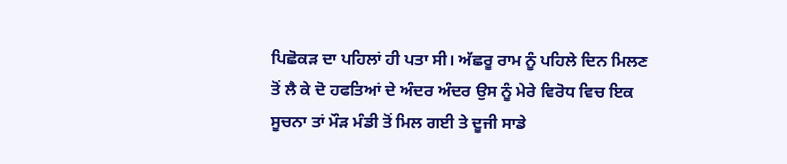ਪਿਛੋਕੜ ਦਾ ਪਹਿਲਾਂ ਹੀ ਪਤਾ ਸੀ। ਅੱਛਰੂ ਰਾਮ ਨੂੰ ਪਹਿਲੇ ਦਿਨ ਮਿਲਣ ਤੋਂ ਲੈ ਕੇ ਦੋ ਹਫਤਿਆਂ ਦੇ ਅੰਦਰ ਅੰਦਰ ਉਸ ਨੂੰ ਮੇਰੇ ਵਿਰੋਧ ਵਿਚ ਇਕ ਸੂਚਨਾ ਤਾਂ ਮੌੜ ਮੰਡੀ ਤੋਂ ਮਿਲ ਗਈ ਤੇ ਦੂਜੀ ਸਾਡੇ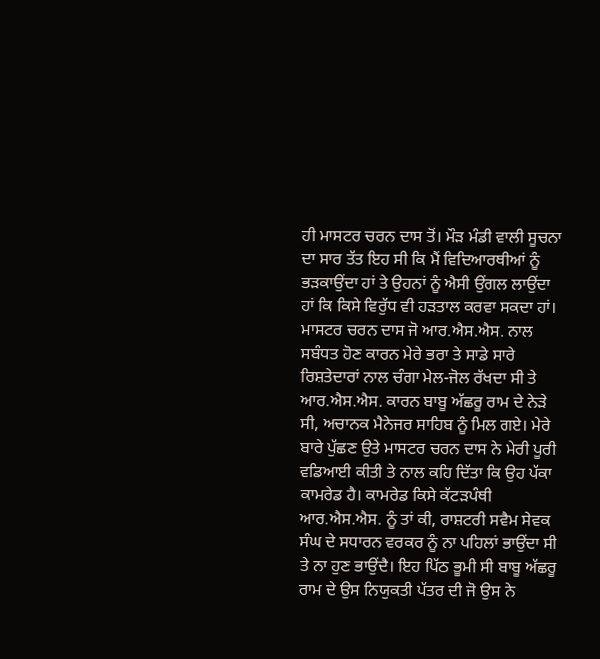ਹੀ ਮਾਸਟਰ ਚਰਨ ਦਾਸ ਤੋਂ। ਮੌੜ ਮੰਡੀ ਵਾਲੀ ਸੂਚਨਾ ਦਾ ਸਾਰ ਤੱਤ ਇਹ ਸੀ ਕਿ ਮੈਂ ਵਿਦਿਆਰਥੀਆਂ ਨੂੰ ਭੜਕਾਉਂਦਾ ਹਾਂ ਤੇ ਉਹਨਾਂ ਨੂੰ ਐਸੀ ਉਂਗਲ ਲਾਉਂਦਾ ਹਾਂ ਕਿ ਕਿਸੇ ਵਿਰੁੱਧ ਵੀ ਹੜਤਾਲ ਕਰਵਾ ਸਕਦਾ ਹਾਂ। ਮਾਸਟਰ ਚਰਨ ਦਾਸ ਜੋ ਆਰ.ਐਸ.ਐਸ. ਨਾਲ ਸਬੰਧਤ ਹੋਣ ਕਾਰਨ ਮੇਰੇ ਭਰਾ ਤੇ ਸਾਡੇ ਸਾਰੇ ਰਿਸ਼ਤੇਦਾਰਾਂ ਨਾਲ ਚੰਗਾ ਮੇਲ-ਜੋਲ ਰੱਖਦਾ ਸੀ ਤੇ ਆਰ.ਐਸ.ਐਸ. ਕਾਰਨ ਬਾਬੂ ਅੱਛਰੂ ਰਾਮ ਦੇ ਨੇੜੇ ਸੀ, ਅਚਾਨਕ ਮੈਨੇਜਰ ਸਾਹਿਬ ਨੂੰ ਮਿਲ ਗਏ। ਮੇਰੇ ਬਾਰੇ ਪੁੱਛਣ ਉਤੇ ਮਾਸਟਰ ਚਰਨ ਦਾਸ ਨੇ ਮੇਰੀ ਪੂਰੀ ਵਡਿਆਈ ਕੀਤੀ ਤੇ ਨਾਲ ਕਹਿ ਦਿੱਤਾ ਕਿ ਉਹ ਪੱਕਾ ਕਾਮਰੇਡ ਹੈ। ਕਾਮਰੇਡ ਕਿਸੇ ਕੱਟੜਪੰਥੀ ਆਰ.ਐਸ.ਐਸ. ਨੂੰ ਤਾਂ ਕੀ, ਰਾਸ਼ਟਰੀ ਸਵੈਮ ਸੇਵਕ ਸੰਘ ਦੇ ਸਧਾਰਨ ਵਰਕਰ ਨੂੰ ਨਾ ਪਹਿਲਾਂ ਭਾਉਂਦਾ ਸੀ ਤੇ ਨਾ ਹੁਣ ਭਾਉਂਦੈ। ਇਹ ਪਿੱਠ ਭੂਮੀ ਸੀ ਬਾਬੂ ਅੱਛਰੂ ਰਾਮ ਦੇ ਉਸ ਨਿਯੁਕਤੀ ਪੱਤਰ ਦੀ ਜੋ ਉਸ ਨੇ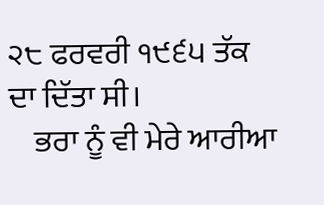੨੮ ਫਰਵਰੀ ੧੯੬੫ ਤੱਕ ਦਾ ਦਿੱਤਾ ਸੀ।
    ਭਰਾ ਨੂੰ ਵੀ ਮੇਰੇ ਆਰੀਆ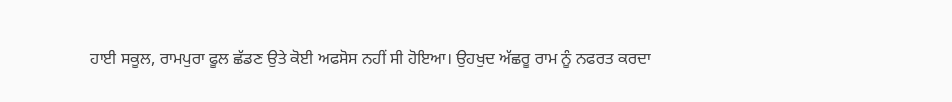ਹਾਈ ਸਕੂਲ, ਰਾਮਪੁਰਾ ਫੂਲ ਛੱਡਣ ਉਤੇ ਕੋਈ ਅਫਸੋਸ ਨਹੀਂ ਸੀ ਹੋਇਆ। ਉਹਖੁਦ ਅੱਛਰੂ ਰਾਮ ਨੂੰ ਨਫਰਤ ਕਰਦਾ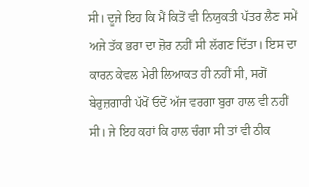ਸੀ। ਦੂਜੇ ਇਹ ਕਿ ਮੈਂ ਕਿਤੋਂ ਵੀ ਨਿਯੁਕਤੀ ਪੱਤਰ ਲੈਣ ਸਮੇਂ ਅਜੇ ਤੱਕ ਭਰਾ ਦਾ ਜ਼ੋਰ ਨਹੀਂ ਸੀ ਲੱਗਣ ਦਿੱਤਾ। ਇਸ ਦਾ ਕਾਰਨ ਕੇਵਲ ਮੇਰੀ ਲਿਆਕਤ ਹੀ ਨਹੀਂ ਸੀ, ਸਗੋਂ ਬੇਰੁਜ਼ਗਾਰੀ ਪੱਖੋਂ ਓਦੋਂ ਅੱਜ ਵਰਗਾ ਬੁਰਾ ਹਾਲ ਵੀ ਨਹੀਂ ਸੀ। ਜੇ ਇਹ ਕਹਾਂ ਕਿ ਹਾਲ ਚੰਗਾ ਸੀ ਤਾਂ ਵੀ ਠੀਕ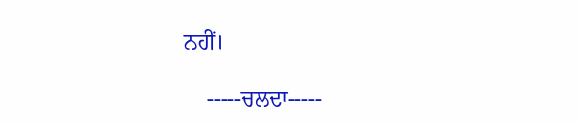ਨਹੀਂ।

    -----ਚਲਦਾ-----